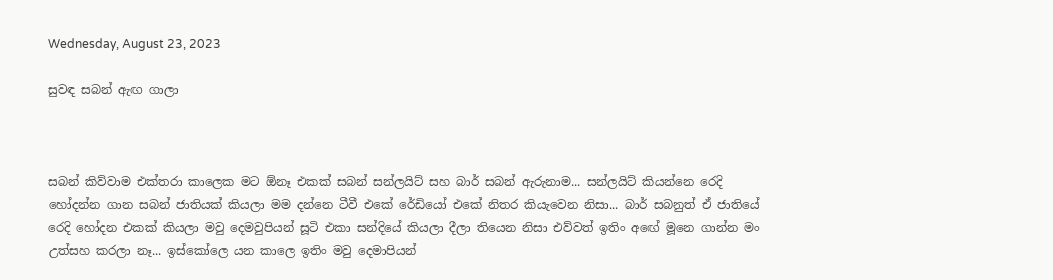Wednesday, August 23, 2023

සුවඳ සබන් ඇඟ ගාලා



සබන් කිව්වාම එක්තරා කාලෙක මට ඕනෑ එකක් සබන් සන්ලයිට් සහ බාර් සබන් ඇරුනාම... සන්ලයිට් කියන්නෙ රෙදි හෝදන්න ගාන සබන් ජාතියක් කියලා මම දන්නෙ ටීවී එකේ රේඩියෝ එකේ නිතර කියැවෙන නිසා... බාර් සබනුත් ඒ ජාතියේ රෙදි හෝදන එකක් කියලා මවු දෙමවුපියන් සූටි එකා සන්දියේ කියලා දීලා තියෙන නිසා එව්වත් ඉතිං අඟේ මූනෙ ගාන්න මං උත්සහ කරලා නෑ... ඉස්කෝලෙ යන කාලෙ ඉතිං මවු දෙමාපියන්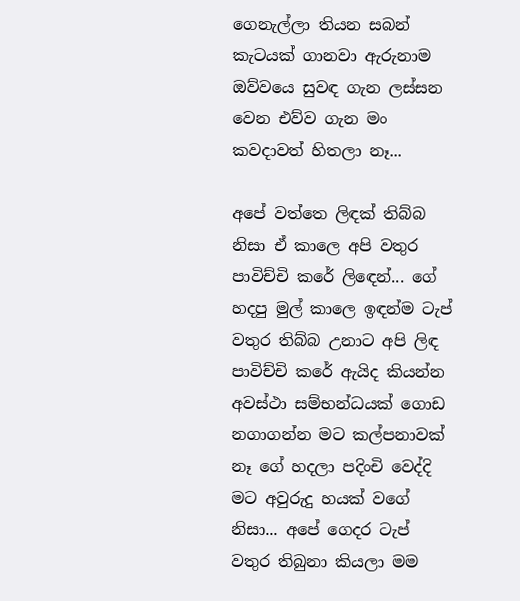ගෙනැල්ලා තියන සබන් කැටයක් ගානවා ඇරුනාම ඔව්වයෙ සුවඳ ගැන ලස්සන වෙන එව්ව ගැන මං කවදාවත් හිතලා නෑ...

අපේ වත්තෙ ලිඳක් තිබ්බ නිසා ඒ කාලෙ අපි වතුර පාවිච්චි කරේ ලිඳෙන්... ගේ හදපු මුල් කාලෙ ඉඳන්ම ටැප් වතුර තිබ්බ උනාට අපි ලිඳ පාවිච්චි කරේ ඇයිද කියන්න අවස්ථා සම්භන්ධයක් ගොඩ නගාගන්න මට කල්පනාවක් නෑ ගේ හදලා පදිංචි වෙද්දි මට අවුරුදු හයක් වගේ නිසා... අපේ ගෙදර ටැප් වතුර තිබුනා කියලා මම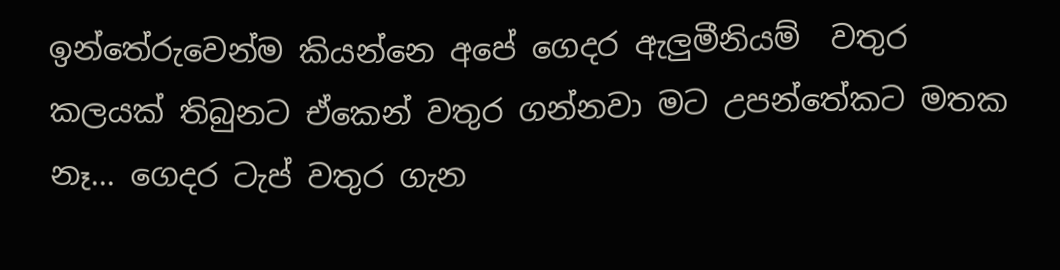ඉන්තේරුවෙන්ම කියන්නෙ අපේ ගෙදර ඇලුමීනියම්  වතුර කලයක් තිබුනට ඒකෙන් වතුර ගන්නවා මට උපන්තේකට මතක නෑ... ගෙදර ටැප් වතුර ගැන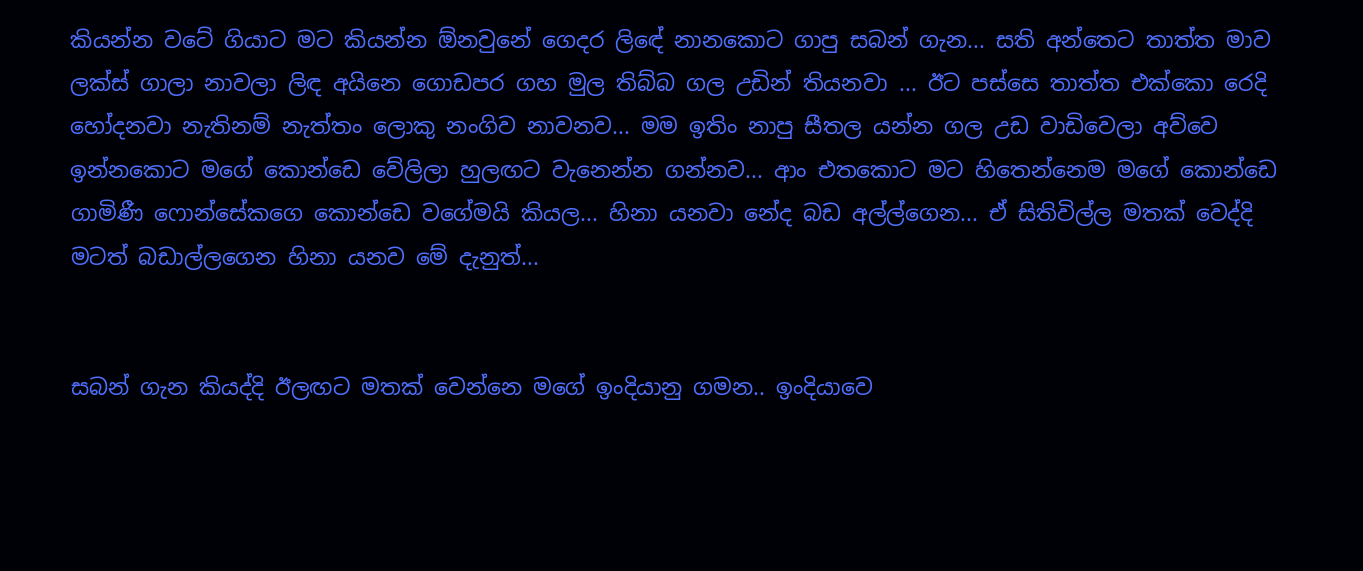කියන්න වටේ ගියාට මට කියන්න ඕනවුනේ ගෙදර ලිඳේ නානකොට ගාපු සබන් ගැන... සති අන්තෙට තාත්ත මාව ලක්ස් ගාලා නාවලා ලිඳ අයිනෙ ගොඩපර ගහ මුල තිබ්බ ගල උඩින් තියනවා ... ඊට පස්සෙ තාත්ත එක්කො රෙදි හෝදනවා නැතිනම් නැත්තං ලොකු නංගිව නාවනව... මම ඉතිං නාපු සීතල යන්න ගල උඩ වාඩිවෙලා අව්වෙ ඉන්නකොට මගේ කොන්ඩෙ වේලිලා හුලඟට වැනෙන්න ගන්නව... ආං එතකොට මට හිතෙන්නෙම මගේ කොන්ඩෙ ගාමිණී ෆොන්සේකගෙ කොන්ඩෙ වගේමයි කියල... හිනා යනවා නේද බඩ අල්ල්ගෙන... ඒ සිතිවිල්ල මතක් වෙද්දි මටත් බඩාල්ලගෙන හිනා යනව මේ දැනුත්...


සබන් ගැන කියද්දි ඊලඟට මතක් වෙන්නෙ මගේ ඉංදියානු ගමන.. ඉංදියාවෙ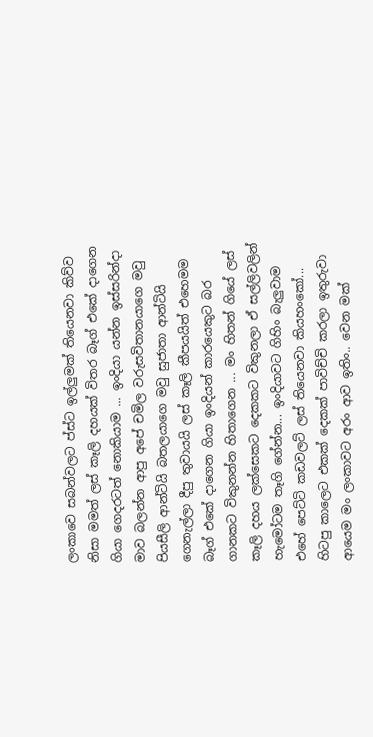ලංකාවෙ සබන්වලට ප්ස්ට ඉල්ලුමක් තියෙනවා කිව්ව නිසා මමත් ලස් කෑලි දහයක් විතර බෑග් එකේ දාගෙන ගියා ගෙදරටත් නොකියාම ... ඉංදියා යන්න ඉස්සරින්දා මාව බලන්න ආපු අපේ චමිල වරුසවිතානයාගෙ මවු පියසීලි ආන්ටියි බතලයාගෙ මවු සුජාතා ආන්ටියි ගෙනැල්ලා දීපු තුවායයි ලස් කෑලි කීපයයිත් එහෙමම බෑග් එකේ දාගෙන ගියා ඉංදියන් කාරයෙකුට බර ගානකට විකුනන්න හිතාගෙන ... මං හිතන් ගියේ ලස් කෑලි දහය ලක්සෙකට දෙකකට විකුනලා ඒ සල්ලිවලින් හැමෝටම තෑගි ගේන්න... ඉංදියාවට ගිහිං බැලුවාම එහේ පෙට්ටි කඩවලට් ලස් තියෙනවා කියහංකෝ... හිටපු කාලෙට එකක් දෙකක් පාවිච්චි කරලා ඉතුරුවා ආයෙම මං ලංකාවට අරං ආව ඉතිං.. වෙන මක්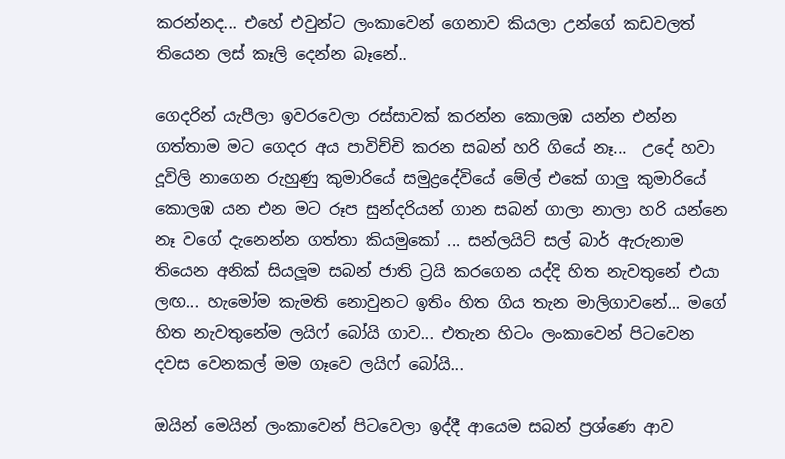කරන්නද... එහේ එවුන්ට ලංකාවෙන් ගෙනාව කියලා උන්ගේ කඩවලත් තියෙන ලස් කෑලි දෙන්න බෑනේ..

ගෙදරින් යැපීලා ඉවරවෙලා රස්සාවක් කරන්න කොලඹ යන්න එන්න ගත්තාම මට ගෙදර අය පාවිච්චි කරන සබන් හරි ගියේ නෑ...  උදේ හවා දූවිලි නාගෙන රුහුණු කුමාරියේ සමුද්‍රදේවියේ මේල් එකේ ගාලු කුමාරියේ කොලඹ යන එන මට රූප සුන්දරියන් ගාන සබන් ගාලා නාලා හරි යන්නෙ නෑ වගේ දැනෙන්න ගත්තා කියමුකෝ ... සන්ලයිට් සල් බාර් ඇරුනාම තියෙන අනික් සියලූම සබන් ජාති ට්‍රයි කරගෙන යද්දි හිත නැවතුනේ එයා ලඟ... හැමෝම කැමති නොවුනට ඉතිං හිත ගිය තැන මාලිගාවනේ... මගේ හිත නැවතුනේම ලයිෆ් බෝයි ගාව... එතැන හිටං ලංකාවෙන් පිටවෙන දවස වෙනකල් මම ගෑවෙ ලයිෆ් බෝයි...

ඔයින් මෙයින් ලංකාවෙන් පිටවෙලා ඉද්දී ආයෙම සබන් ප්‍රශ්ණෙ ආව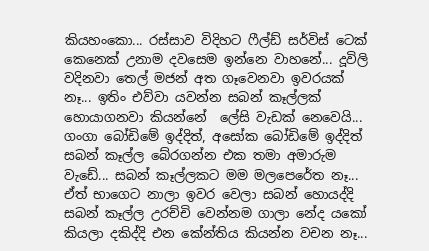කියහංකො... රස්සාව විදිහට ෆීල්ඩ් සර්විස් ටෙක් කෙනෙක් උනාම දවසෙම ඉන්නෙ වාහනේ... දූවිලි වදිනවා තෙල් මජන් අත ගෑවෙනවා ඉවරයක් නෑ... ඉතිං එව්වා යවන්න සබන් කෑල්ලක් හොයාගනවා කියන්නේ  ලේසි වැඩක් නෙවෙයි... ගංගා බෝඩිමේ ඉද්දිත්, අසෝක බෝඩිමේ ඉද්දිත් සබන් කෑල්ල බේරගන්න එක තමා අමාරුම වැඩේ... සබන් කෑල්ලකට මම මලපෙරේත නෑ... ඒත් භාගෙට නාලා ඉවර වෙලා සබන් හොයද්දි සබන් කෑල්ල උරච්චි වෙන්නම ගාලා නේද යකෝ කියලා දකිද්දි එන කේන්තිය කියන්න වචන නෑ...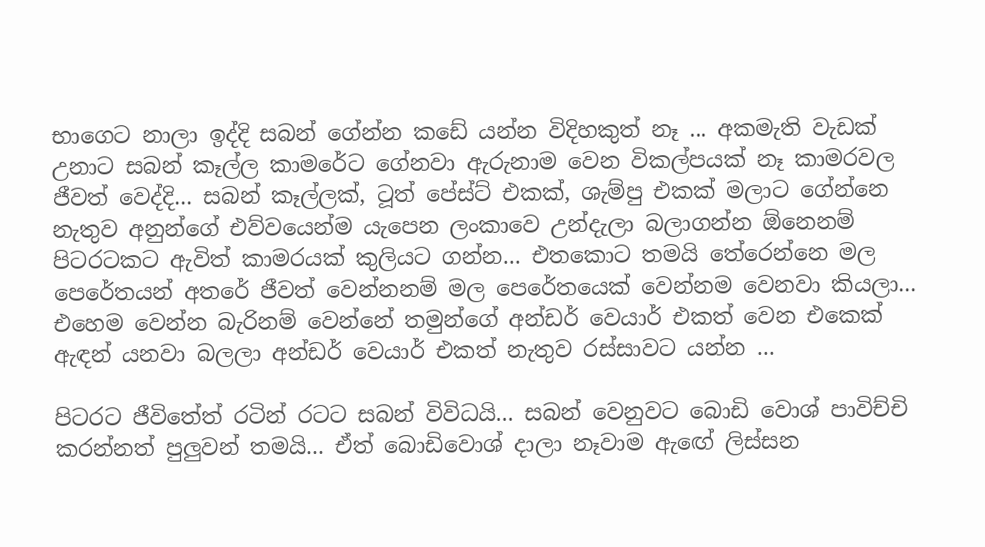භාගෙට නාලා ඉද්දි සබන් ගේන්න කඩේ යන්න විදිහකුත් නෑ ... අකමැති වැඩක් උනාට සබන් කෑල්ල කාමරේට ගේනවා ඇරුනාම වෙන විකල්පයක් නෑ කාමරවල ජීවත් වෙද්දි... සබන් කෑල්ලක්, ටූත් පේස්ට් එකක්, ශැම්පු එකක් මලාට ගේන්නෙ නැතුව අනුන්ගේ එව්වයෙන්ම යැපෙන ලංකාවෙ උන්දැලා බලාගන්න ඕනෙනම් පිටරටකට ඇවිත් කාමරයක් කුලියට ගන්න... එතකොට තමයි තේරෙන්නෙ මල පෙරේතයන් අතරේ ජීවත් වෙන්නනම් මල පෙරේතයෙක් වෙන්නම වෙනවා කියලා... එහෙම වෙන්න බැරිනම් වෙන්නේ තමුන්ගේ අන්ඩර් වෙයාර් එකත් වෙන එකෙක් ඇඳන් යනවා බලලා අන්ඩර් වෙයාර් එකත් නැතුව රස්සාවට යන්න ...

පිටරට ජීවිතේත් රටින් රටට සබන් විවිධයි... සබන් වෙනුවට බොඩි වොශ් පාවිච්චි කරන්නත් පුලුවන් තමයි... ඒත් බොඩිවොශ් දාලා නෑවාම ඇඟේ ලිස්සන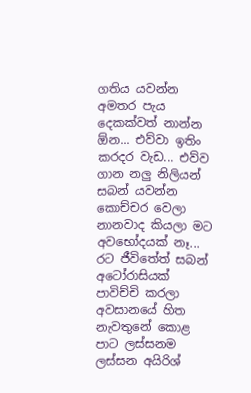ගතිය යවන්න අමතර පැය දෙකක්වත් නාන්න ඕන... එව්වා ඉතිං කරදර වැඩ... එව්ව ගාන නලු නිලියන් සබන් යවන්න කොච්චර වෙලා නානවාද කියලා මට අවභෝදයක් නෑ... රට ජීවිතේත් සබන් අටෝරාසියක් පාවිච්චි කරලා අවසානයේ හිත නැවතුනේ කොළ පාට ලස්සනම ලස්සන අයිරිශ්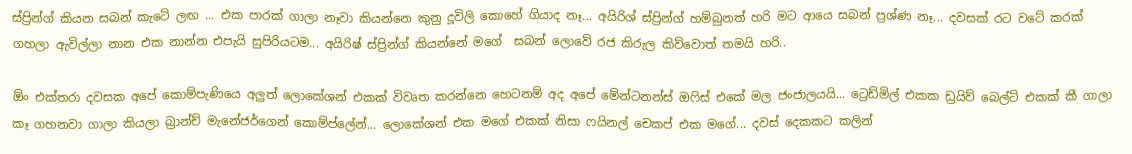ස්ප්‍රින්ග් කියන සබන් කැටේ ලඟ ... එක පාරක් ගාලා නෑවා කියන්නෙ කුනු දූවිලි කොහේ ගියාද නෑ... අයිරිශ් ස්ප්‍රින්ග් හම්බුනත් හරි මට ආයෙ සබන් ප්‍රශ්ණ නෑ... දවසක් රට වටේ කරක් ගහලා ඇවිල්ලා නාන එක නාන්න එපැයි සුපිරියටම... අයිරිෂ් ස්ප්‍රින්ග් කියන්නේ මගේ  සබන් ලොවේ රජ කිරුල කිව්වොත් තමයි හරි..

ඕං එක්තරා දවසක අපේ කොම්පැණියෙ අලුත් ලොකේශන් එකක් විවෘත කරන්නෙ හෙටනම් අද අපේ මේන්ටනන්ස් ඔෆිස් එකේ මල ජංජාලයයි... ට්‍රෙඩ්මිල් එකක ඩ්‍රයිව් බෙල්ට් එකක් කී ගාලා කෑ ගහනවා ගාලා කියලා බ්‍රාන්ච් මැනේජර්ගෙන් කොම්ප්ලේන්... ලොකේශන් එක මගේ එකක් නිසා ෆයිනල් චෙකප් එක මගේ... දවස් දෙකකට කලින්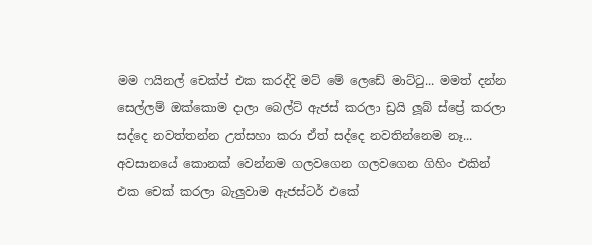මම ෆයිනල් චෙක්ප් එක කරද්දි මට් මේ ලෙඩේ මාට්ටු... මමත් දන්න සෙල්ලම් ඔක්කොම දාලා බෙල්ට් ඇජස් කරලා ඩ්‍රයි ලූබ් ස්ප්‍රේ කරලා සද්දෙ නවත්තන්න උත්සහා කරා ඒත් සද්දෙ නවතින්නෙම නෑ... අවසානයේ කොනක් වෙන්නම ගලවගෙන ගලවගෙන ගිහිං එකින් එක චෙක් කරලා බැලුවාම ඇජස්ටර් එකේ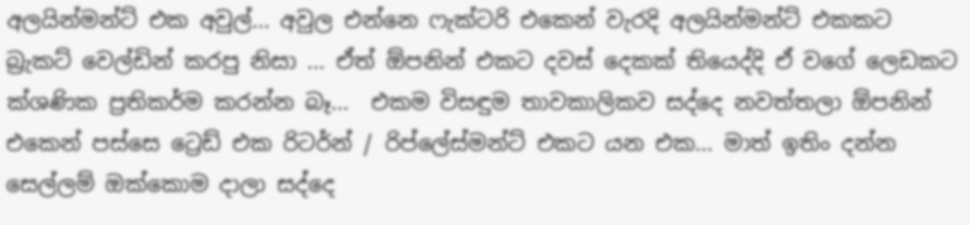අලයින්මන්ට් එක අවුල්... අවුල එන්නෙ ෆැක්ටරි එකෙන් වැරදි අලයින්මන්ට් එකකට බ්‍රැකට් වෙල්ඩින් කරපු නිසා ... ඒත් ඕපනින් එකට දවස් දෙකක් තියෙද්දි ඒ වගේ ලෙඩකට ක්ශණික ප්‍රතිකර්ම කරන්න බෑ...  එකම විසඳුම තාවකාලිකව සද්දෙ නවත්තලා ඕපනින් එකෙන් පස්සෙ ට්‍රෙඩ් එක රිටර්න් / රිප්ලේස්මන්ට් එකට යන එක... මාත් ඉතිං දන්න සෙල්ලම් ඔක්කොම දාලා සද්දෙ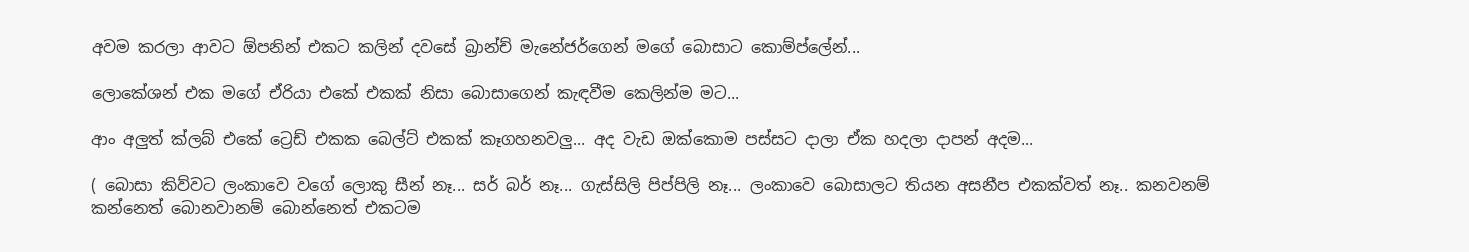අවම කරලා ආවට ඕපනින් එකට කලින් දවසේ බ්‍රාන්ච් මැනේජර්ගෙන් මගේ බොසාට කොම්ප්ලේන්...

ලොකේශන් එක මගේ ඒරියා එකේ එකක් නිසා බොසාගෙන් කැඳවීම කෙලින්ම මට...

ආං අලුත් ක්ලබ් එකේ ට්‍රෙඩ් එකක බෙල්ට් එකක් කෑගහනවලු... අද වැඩ ඔක්කොම පස්සට දාලා ඒක හදලා දාපන් අදම...

( බොසා කිව්වට ලංකාවෙ වගේ ලොකු සීන් නෑ... සර් බර් නෑ... ගැස්සිලි පිප්පිලි නෑ... ලංකාවෙ බොසාලට තියන අසනීප එකක්වත් නෑ.. කනවනම් කන්නෙත් බොනවානම් බොන්නෙත් එකටම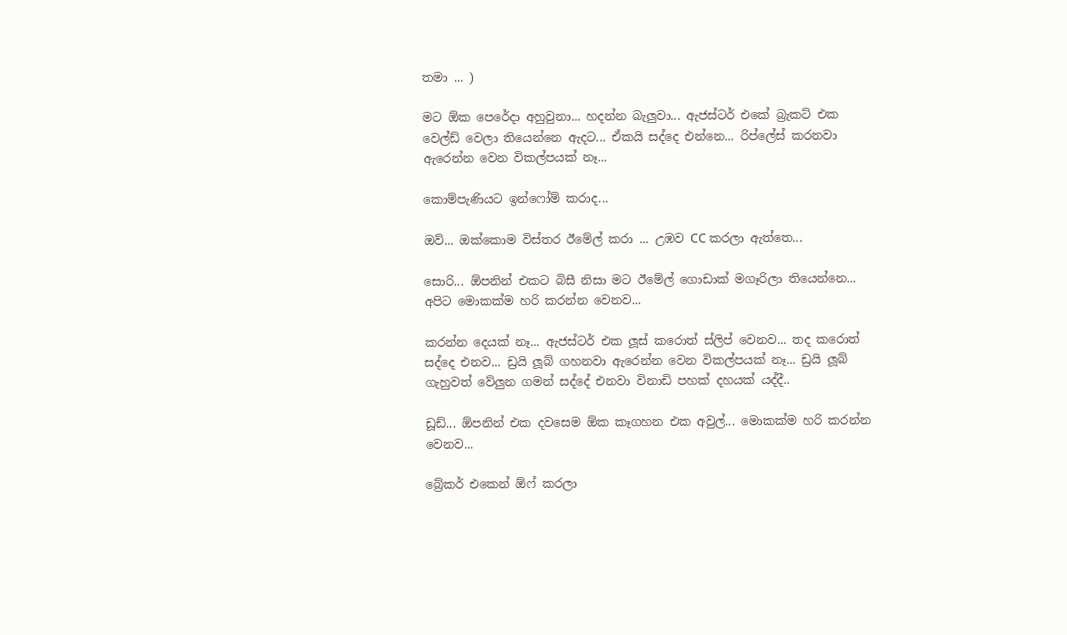තමා ... )

මට ඕක පෙරේදා අහුවුනා... හදන්න බැලුවා... ඇජස්ටර් එකේ බ්‍රැකට් එක වෙල්ඩ් වෙලා තියෙන්නෙ ඇදට... ඒකයි සද්දෙ එන්නෙ... රිප්ලේස් කරනවා ඇරෙන්න වෙන විකල්පයක් නෑ...

කොම්පැණියට ඉන්ෆෝම් කරාද...

ඔව්... ඔක්කොම විස්තර ඊමේල් කරා ... උඹව CC කරලා ඇත්තෙ...

සොරි... ඕපනින් එකට බිසී නිසා මට ඊමේල් ගොඩාක් මගෑරිලා තියෙන්නෙ... අපිට මොකක්ම හරි කරන්න වෙනව...

කරන්න දෙයක් නෑ... ඇජස්ටර් එක ලූස් කරොත් ස්ලිප් වෙනව... තද කරොත් සද්දෙ එනව... ඩ්‍රයි ලූබ් ගහනවා ඇරෙන්න වෙන විකල්පයක් නෑ... ඩ්‍රයි ලූබ් ගැහුවත් වේලුන ගමන් සද්දේ එනවා විනාඩි පහක් දහයක් යද්දී..

ඩූඩ්... ඕපනින් එක දවසෙම ඕක කෑගහන එක අවුල්... මොකක්ම හරි කරන්න වෙනව...

බ්‍රේකර් එකෙන් ඕෆ් කරලා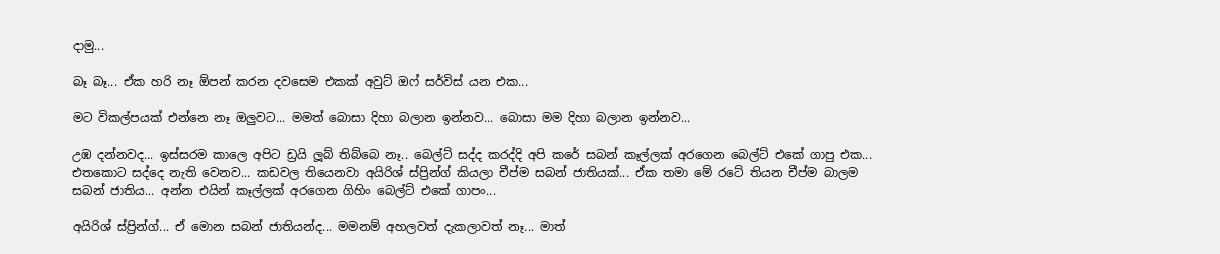දාමු...

බෑ බෑ... ඒක හරි නෑ ඕපන් කරන දවසෙම එකක් අවුට් ඔෆ් සර්විස් යන එක...

මට විකල්පයක් එන්නෙ නෑ ඔලුවට... මමත් බොසා දිහා බලාන ඉන්නව... බොසා මම දිහා බලාන ඉන්නව...

උඹ දන්නවද... ඉස්සරම කාලෙ අපිට ඩ්‍රයි ලූබ් තිබ්බෙ නෑ.. බෙල්ට් සද්ද කරද්දි අපි කරේ සබන් කෑල්ලක් අරගෙන බෙල්ට් එකේ ගාපු එක... එතකොට සද්දෙ නැති වෙනව... කඩවල තියෙනවා අයිරිශ් ස්ප්‍රින්ග් කියලා චීප්ම සබන් ජාතියක්... ඒක තමා මේ රටේ තියන චීප්ම බාලම සබන් ජාතිය... අන්න එයින් කෑල්ලක් අරගෙන ගිහිං බෙල්ට් එකේ ගාපං...

අයිරිශ් ස්ප්‍රින්ග්... ඒ මොන සබන් ජාතියන්ද... මමනම් අහලවත් දැකලාවත් නෑ... මාත්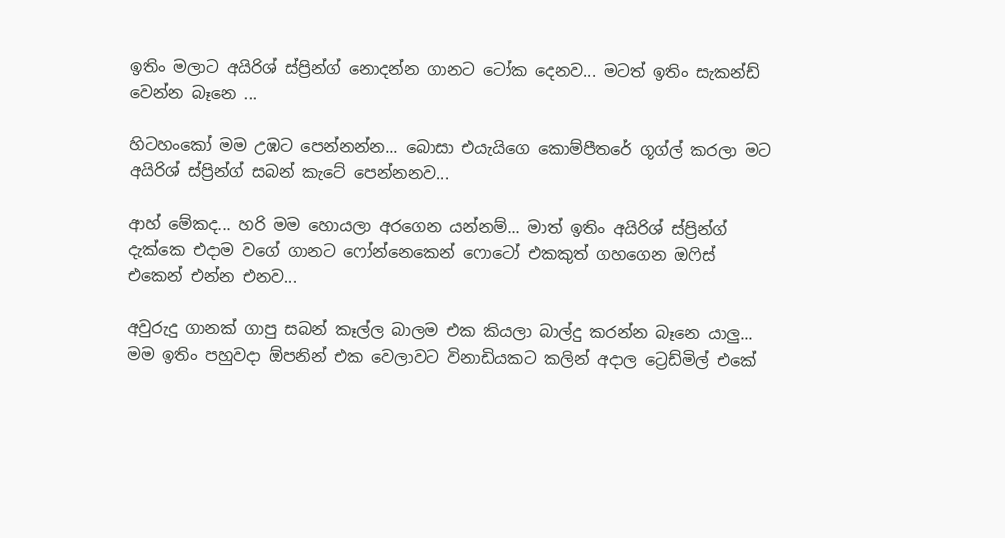ඉතිං මලාට අයිරිශ් ස්ප්‍රින්ග් නොදන්න ගානට ටෝක දෙනව... මටත් ඉතිං සැකන්ඩ් වෙන්න බෑනෙ ...

හිටහංකෝ මම උඹට පෙන්නන්න... බොසා එයැයිගෙ කොම්පීතරේ ගූග්ල් කරලා මට අයිරිශ් ස්ප්‍රින්ග් සබන් කැටේ පෙන්නනව...

ආහ් මේකද... හරි මම හොයලා අරගෙන යන්නම්... මාත් ඉතිං අයිරිශ් ස්ප්‍රින්ග් දැක්කෙ එදාම වගේ ගානට ෆෝන්නෙකෙන් ෆොටෝ එකකුත් ගහගෙන ඔෆිස් එකෙන් එන්න එනව...

අවුරුදු ගානක් ගාපු සබන් කෑල්ල බාලම එක කියලා බාල්දු කරන්න බෑනෙ යාලු... මම ඉතිං පහුවදා ඕපනින් එක වෙලාවට විනාඩියකට කලින් අදාල ට්‍රෙඩ්මිල් එකේ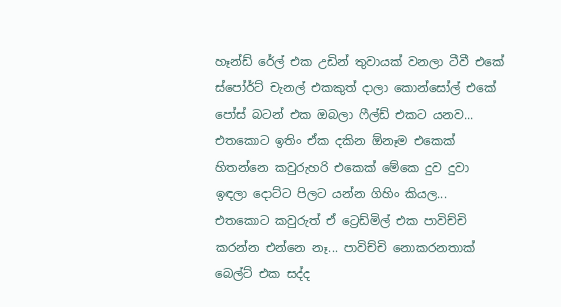හෑන්ඩ් රේල් එක උඩින් තුවායක් වනලා ටීවී එකේ ස්පෝර්ට් චැනල් එකකුත් දාලා කොන්සෝල් එකේ පෝස් බටන් එක ඔබලා ෆීල්ඩ් එකට ‍යනව... එතකොට ඉතිං ඒක දකින ඕනෑම එකෙක් හිතන්නෙ කවුරුහරි එකෙක් මේකෙ දුව දුවා ඉඳලා දොට්ට පිලට යන්න ගිහිං කියල... එතකොට කවුරුත් ඒ ට්‍රෙඩ්මිල් එක පාවිච්චි කරන්න එන්නෙ නෑ... පාවිච්චි නොකරනතාක් බෙල්ට් එක සද්ද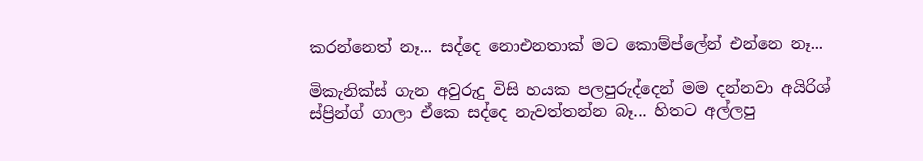කරන්නෙත් නෑ... සද්දෙ නොඑනතාක් මට කොම්ප්ලේන් එන්නෙ නෑ...

මිකැනික්ස් ගැන අවුරුදු විසි හයක පලපුරුද්දෙන් මම දන්නවා අයිරිශ් ස්ප්‍රින්ග් ගාලා ඒකෙ සද්දෙ නැවත්තන්න බෑ... හිතට අල්ලපු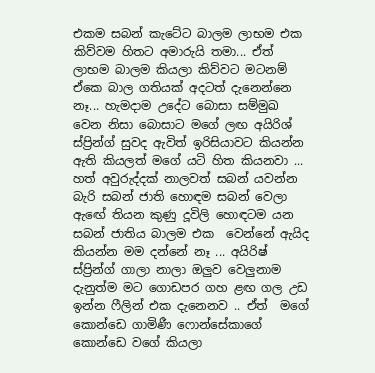එකම සබන් කැටේට බාලම ලාභම එක කිව්වම හිතට අමාරුයි තමා... ඒත් ලාභම බාලම කියලා කිව්වට මටනම් ඒකෙ බාල ගතියක් අදටත් දැනෙන්නෙ නෑ... හැමදාම උදේට බොසා සම්මුඛ වෙන නිසා බොසාට මගේ ලඟ අයිරිශ් ස්ප්‍රින්ග් සුවද ඇවිත් ඉරිසියාවට කියන්න ඇති කියලත් මගේ යටි හිත කියනවා ...  හත් අවුරුද්දක් නාලවත් සබන් යවන්න බැරි සබන් ජාති හොඳම සබන් වෙලා ඇඟේ තියන කුණු දූවිලි හොඳටම යන  සබන් ජාතිය බාලම එක  වෙන්නේ ඇයිද කියන්න මම දන්නේ නෑ ... අයිරිෂ් ස්ප්‍රින්ග් ගාලා නාලා ඔලුව වෙලුනාම දැනුත්ම මට ගොඩපර ගහ ළඟ ගල උඩ ඉන්න ෆීලින් එක දැනෙනව .. ඒත්  මගේ කොන්ඩෙ ගාමිණී ෆොන්සේකාගේ කොන්ඩෙ වගේ කියලා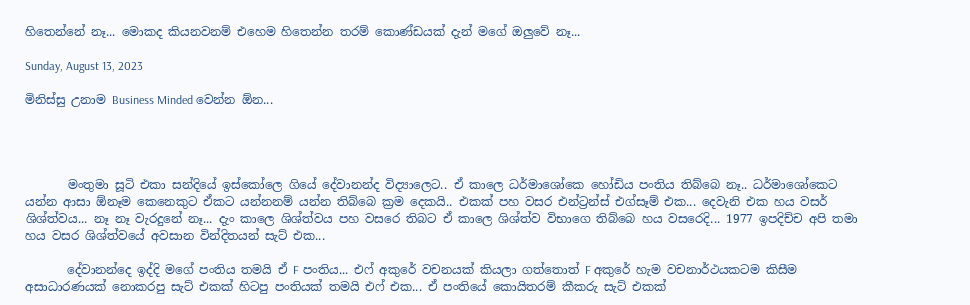හිතෙන්නේ නෑ... මොකද කියනවනම් එහෙම හිතෙන්න තරම් කොණ්ඩයක් දැන් මගේ ඔලුවේ නෑ...

Sunday, August 13, 2023

මිනිස්සු උනාම Business Minded වෙන්න ඕන...




       මංතුමා සූටි එකා සන්දියේ ඉස්කෝලෙ ගියේ දේවානන්ද විද්‍යාලෙට.. ඒ කාලෙ ධර්මාශෝකෙ හෝඩිය පංතිය තිබ්බෙ නෑ.. ධර්මාශෝකෙට යන්න ආසා ඕනෑම කෙනෙකුට ඒකට යන්නනම් යන්න තිබ්බෙ ක්‍රම දෙකයි.. එකක් පහ වසර එන්ට්‍රන්ස් එග්සෑම් එක... දෙවැනි එක හය වසර් ශිශ්ත්වය... නෑ නෑ වැරදුනේ නෑ... දැං කාලෙ ශිශ්ත්වය පහ වසරෙ තිබට ඒ කාලෙ ශිශ්ත්ව විභාගෙ තිබ්බෙ හය වසරෙදි... 1977 ඉපදිච්ච අපි තමා හය වසර ශිශ්ත්වයේ අවසාන වින්දිතයන් සැට් එක...

       දේවානන්දෙ ඉද්දි මගේ පංතිය තමයි ඒ F පංතිය... එෆ් අකුරේ වචනයක් කියලා ගත්තොත් F අකුරේ හැම වචනාර්ථයකටම කිසීම අසාධාරණයක් නොකරපු සැට් එකක් හිටපු පංතියක් තමයි එෆ් එක... ඒ පංතියේ කොයිතරම් කීකරු සැට් එකක්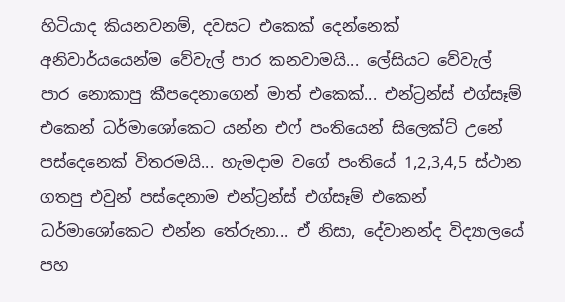හිටියාද කියනවනම්, දවසට එකෙක් දෙන්නෙක් අනිවාර්යයෙන්ම වේවැල් පාර කනවාමයි... ලේසියට වේවැල් පාර නොකාපු කීපදෙනාගෙන් මාත් එකෙක්... එන්ට්‍රන්ස් එග්සෑම් එකෙන් ධර්මාශෝකෙට යන්න එෆ් පංතියෙන් සිලෙක්ට් උනේ පස්දෙනෙක් විතරමයි... හැමදාම වගේ පංතියේ 1,2,3,4,5 ස්ථාන ගතපු එවුන් පස්දෙනාම එන්ට්‍රන්ස් එග්සෑම් එකෙන් ධර්මාශෝකෙට එන්න තේරුනා... ඒ නිසා, දේවානන්ද විද්‍යාලයේ පහ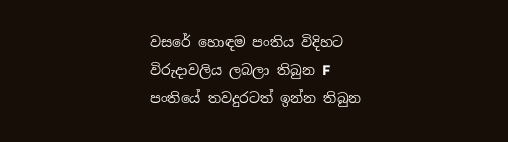වසරේ හොඳම පංතිය විදිහට විරුදාවලිය ලබලා තිබුන F පංතියේ තවදුරටත් ඉන්න තිබුන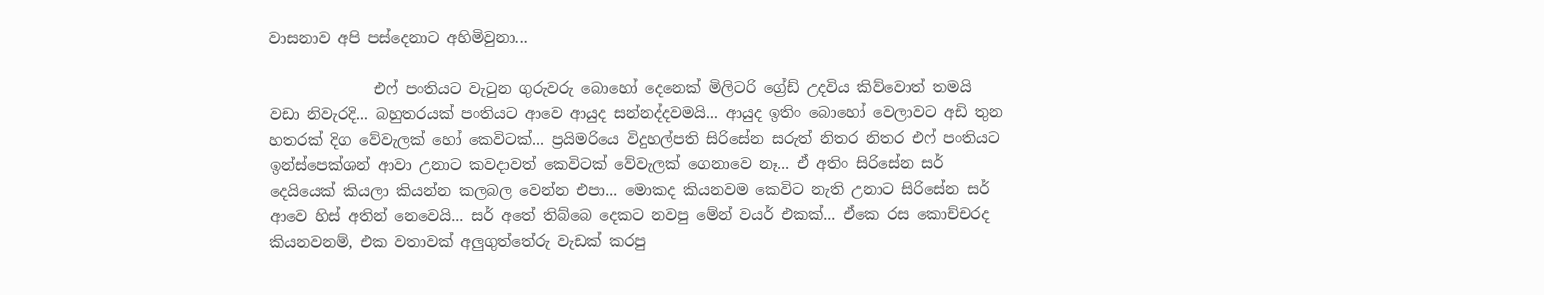වාසනාව අපි පස්දෙනාට අහිමිවුනා...

              එෆ් පංතියට වැටුන ගුරුවරු බොහෝ දෙනෙක් මිලිටරි ග්‍රේඩ් උදවිය කිව්වොත් තමයි වඩා නිවැරදි... බහුතරයක් පංතියට ආවෙ ආයුද සන්නද්දවමයි... ආයුද ඉතිං බොහෝ වෙලාවට අඩි තුන හතරක් දිග වේවැලක් හෝ කෙවිටක්... ප්‍රයිමරියෙ විදුහල්පති සිරිසේන සරුත් නිතර නිතර එෆ් පංතියට ඉන්ස්පෙක්ශන් ආවා උනාට කවදාවත් කෙවිටක් වේවැලක් ගෙනාවෙ නෑ... ඒ අතිං සිරිසේන සර් දෙයියෙක් කියලා කියන්න කලබල වෙන්න එපා... මොකද කියනවම කෙවිට නැති උනාට සිරිසේන සර් ආවෙ හිස් අතින් නෙවෙයි... සර් අතේ තිබ්බෙ දෙකට නවපු මේන් වයර් එකක්... ඒකෙ රස කොච්චරද කියනවනම්, එක වතාවක් අලුගුත්තේරු වැඩක් කරපු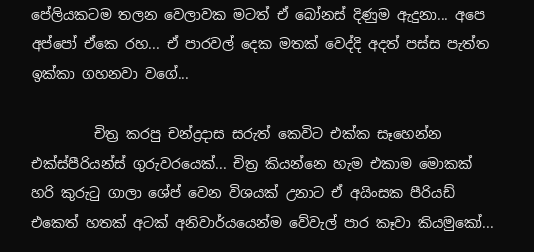පේලියකටම තලන වෙලාවක මටත් ඒ බෝනස් දිණුම ඇදුනා... අපෙ අප්පෝ ඒකෙ රහ... ඒ පාරවල් දෙක මතක් වෙද්දි අදත් පස්ස පැත්ත ඉක්කා ගහනවා වගේ...

         චිත්‍ර කරපු චන්ද්‍රදාස සරුත් කෙවිට එක්ක සෑහෙන්න එක්ස්පීරියන්ස් ගුරුවරයෙක්... චිත්‍ර කියන්නෙ හැම එකාම මොකක් හරි කුරුටු ගාලා ශේප් වෙන විශයක් උනාට ඒ අයිංසක පීරියඩ් එකෙත් හතක් අටක් අනිවාර්යයෙන්ම වේවැල් පාර කෑවා කියමුකෝ...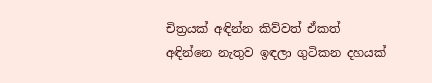චිත්‍රයක් අඳින්න කිව්වත් ඒකත් අඳින්නෙ නැතුව ඉඳලා ගුටිකන දහයක්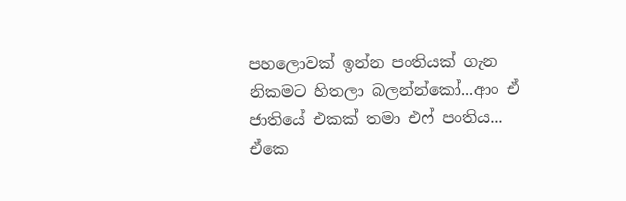පහලොවක් ඉන්න පංතියක් ගැන නිකමට හිතලා බලන්න්කෝ...ආං ඒ ජාතියේ එකක් තමා එෆ් පංතිය... ඒකෙ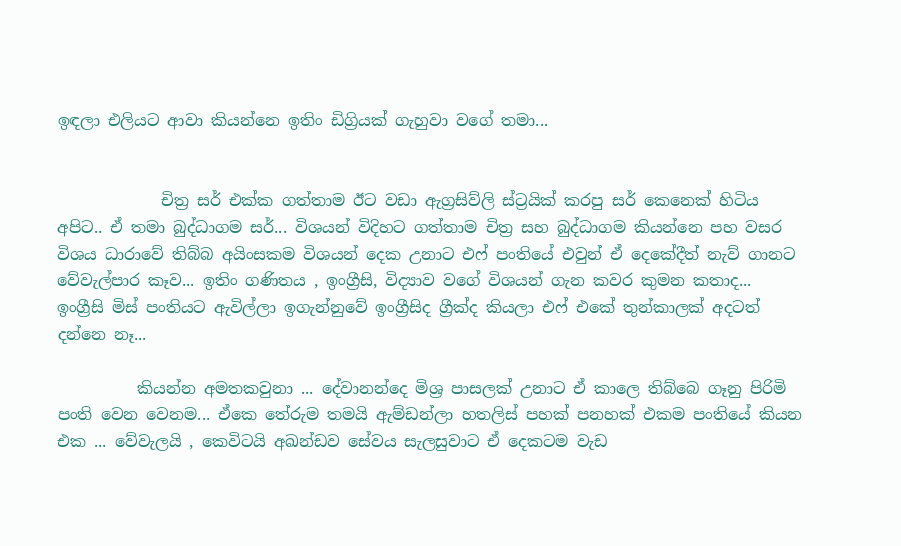ඉඳලා එලියට ආවා කියන්නෙ ඉතිං ඩිග්‍රියක් ගැහුවා වගේ තමා...


             චිත්‍ර සර් එක්ක ගත්තාම ඊට වඩා ඇග්‍රසිව්ලි ස්ට්‍රයික් කරපු සර් කෙනෙක් හිටිය අපිට.. ඒ තමා බුද්ධාගම සර්... විශයන් විදිහට ගත්තාම චිත්‍ර සහ බුද්ධාගම කියන්නෙ පහ වසර විශය ධාරාවේ තිබ්බ අයිංසකම විශයන් දෙක උනාට එෆ් පංතියේ එවුන් ඒ දෙකේදීත් නැව් ගානට වේවැල්පාර කෑව... ඉතිං ගණිතය , ඉංග්‍රීසි, විද්‍යාව වගේ විශයන් ගැන කවර කුමන කතාද... ඉංග්‍රීසි මිස් පංතියට ඇවිල්ලා ඉගැන්නුවේ ඉංග්‍රීසිද ග්‍රීක්ද කියලා එෆ් එකේ තුන්කාලක් අදටත් දන්නෙ නෑ...

          කියන්න අමතකවුනා ... දේවානන්දෙ මිශ්‍ර පාසලක් උනාට ඒ කාලෙ තිබ්බෙ ගෑනු පිරිමි පංති වෙන වෙනම... ඒකෙ තේරුම තමයි ඇම්ඩන්ලා හතලිස් පහක් පනහක් එකම පංතියේ කියන එක ... වේවැලයි , කෙවිටයි අඛන්ඩව සේවය සැලසුවාට ඒ දෙකටම වැඩ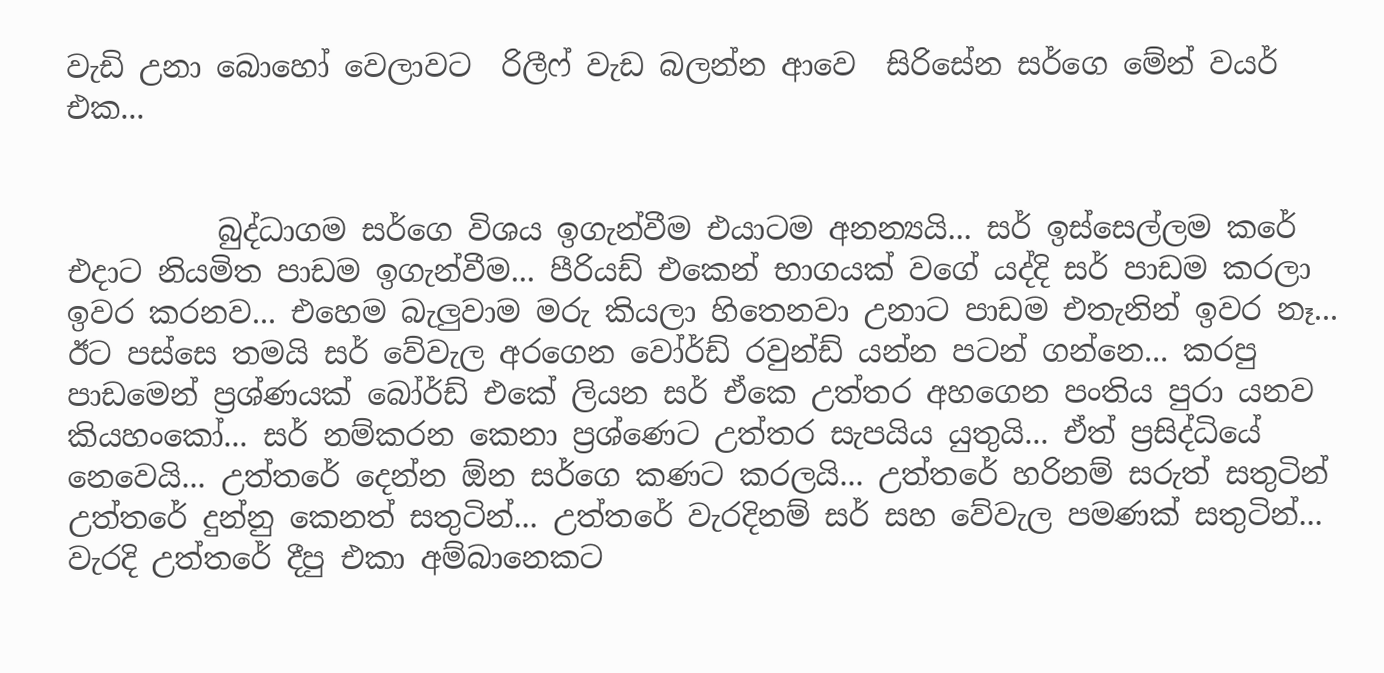වැඩි උනා බොහෝ වෙලාවට  රිලීෆ් වැඩ බලන්න ආවෙ  සිරිසේන සර්ගෙ මේන් වයර් එක...


          බුද්ධාගම සර්ගෙ විශය ඉගැන්වීම එයාටම අනන්‍යයි... සර් ඉස්සෙල්ලම කරේ එදාට නියමිත පාඩම ඉගැන්වීම... පීරියඩ් එකෙන් භාගයක් වගේ යද්දි සර් පාඩම කරලා ඉවර කරනව... එහෙම බැලුවාම මරු කියලා හිතෙනවා උනාට පාඩම එතැනින් ඉවර නෑ... ඊට පස්සෙ තමයි සර් වේවැල අරගෙන වෝර්ඩ් රවුන්ඩ් යන්න පටන් ගන්නෙ... කරපු පාඩමෙන් ප්‍රශ්ණයක් බෝර්ඩ් එකේ ලියන සර් ඒකෙ උත්තර අහගෙන පංතිය පුරා යනව කියහංකෝ... සර් නම්කරන කෙනා ප්‍රශ්ණෙට උත්තර සැපයිය යුතුයි... ඒත් ප්‍රසිද්ධියේ නෙවෙයි... උත්තරේ දෙන්න ඕන සර්ගෙ කණට කරලයි... උත්තරේ හරිනම් සරුත් සතුටින් උත්තරේ දුන්නු කෙනත් සතුටින්... උත්තරේ වැරදිනම් සර් සහ වේවැල පමණක් සතුටින්... වැරදි උත්තරේ දීපු එකා අම්බානෙකට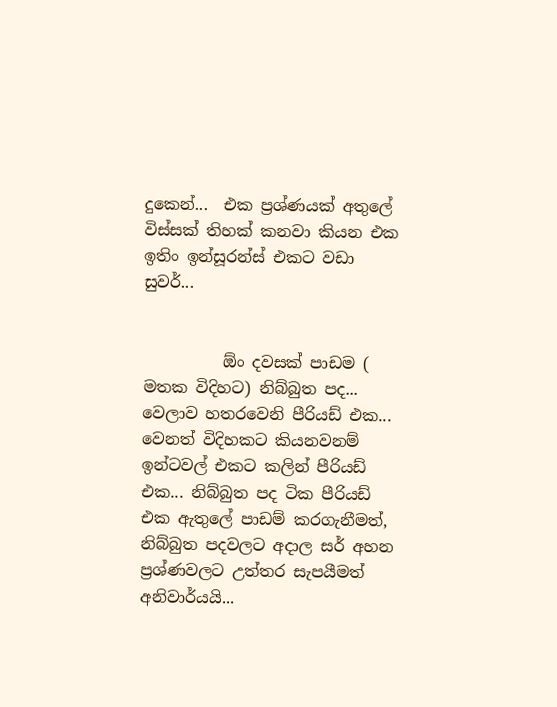දුකෙන්...  එක ප්‍රශ්ණයක් අතුලේ විස්සක් තිහක් කනවා කියන එක ඉතිං ඉන්සූරන්ස් එකට වඩා සුවර්...


          ඕං දවසක් පාඩම ( මතක විදිහට) නිබ්බුත පද... වෙලාව හතරවෙනි පීරියඩ් එක... වෙනත් විදිහකට කියනවනම් ඉන්ටවල් එකට කලින් පීරියඩ් එක... නිබ්බුත පද ටික පීරියඩ් එක ඇතුලේ පාඩම් කරගැනීමත්, නිබ්බුත පදවලට අදාල සර් අහන ප්‍රශ්ණවලට උත්තර සැපයීමත් අනිවාර්යයි...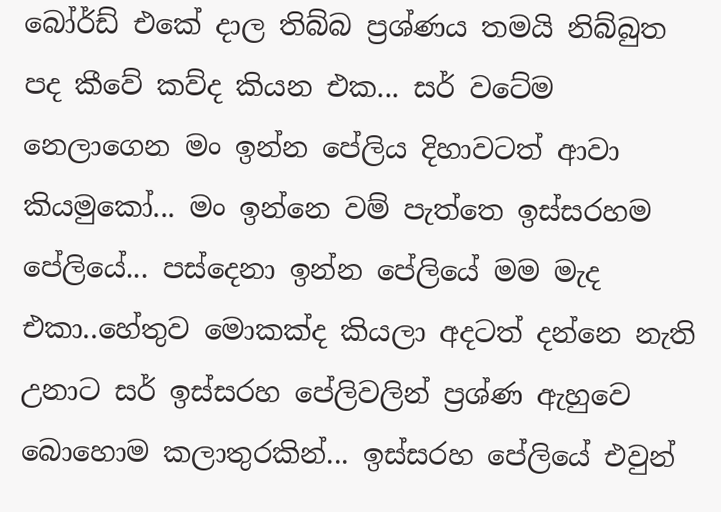බෝර්ඩ් එකේ දාල තිබ්බ ප්‍රශ්ණය තමයි නිබ්බුත පද කීවේ කව්ද කියන එක... සර් වටේම නෙලාගෙන මං ඉන්න පේලිය දිහාවටත් ආවා කියමුකෝ... මං ඉන්නෙ වම් පැත්තෙ ඉස්සරහම පේලියේ... පස්දෙනා ඉන්න පේලියේ මම මැද එකා..හේතුව මොකක්ද කියලා අදටත් දන්නෙ නැති උනාට සර් ඉස්සරහ පේලිවලින් ප්‍රශ්ණ ඇහුවෙ බොහොම කලාතුරකින්... ඉස්සරහ පේලියේ එවුන්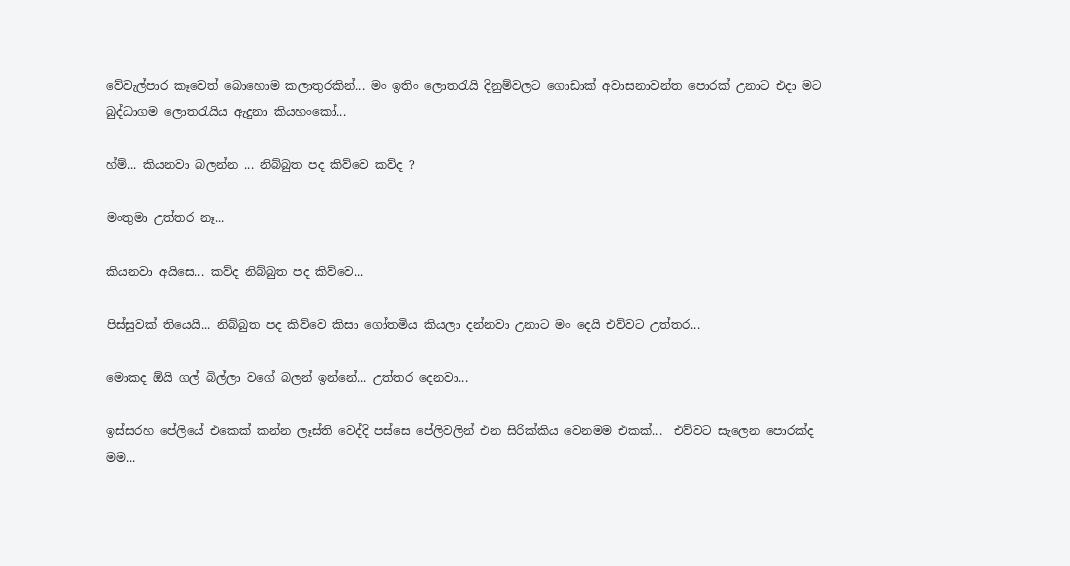වේවැල්පාර කෑවෙත් බොහොම කලාතුරකින්... මං ඉතිං ලොතරැයි දිනුම්වලට ගොඩාක් අවාසනාවන්ත පොරක් උනාට එදා මට බුද්ධාගම ලොතරැයිය ඇදුනා කියහංකෝ...

හ්ම්... කියනවා බලන්න ... නිබ්බුත පද කිව්වෙ කව්ද ?

මංතුමා උත්තර නෑ...

කියනවා අයිසෙ... කව්ද නිබ්බුත පද කිව්වෙ...

පිස්සුවක් තියෙයි... නිබ්බුත පද කිව්වෙ කිසා ගෝතමිය කියලා දන්නවා උනාට මං දෙයි එව්වට උත්තර...

මොකද ඕයි ගල් බිල්ලා වගේ බලන් ඉන්නේ... උත්තර දෙනවා...

ඉස්සරහ පේලියේ එකෙක් කන්න ලෑස්ති වෙද්දි පස්සෙ පේලිවලින් එන සිරික්කිය වෙනමම එකක්...  එව්වට සැලෙන පොරක්ද මම...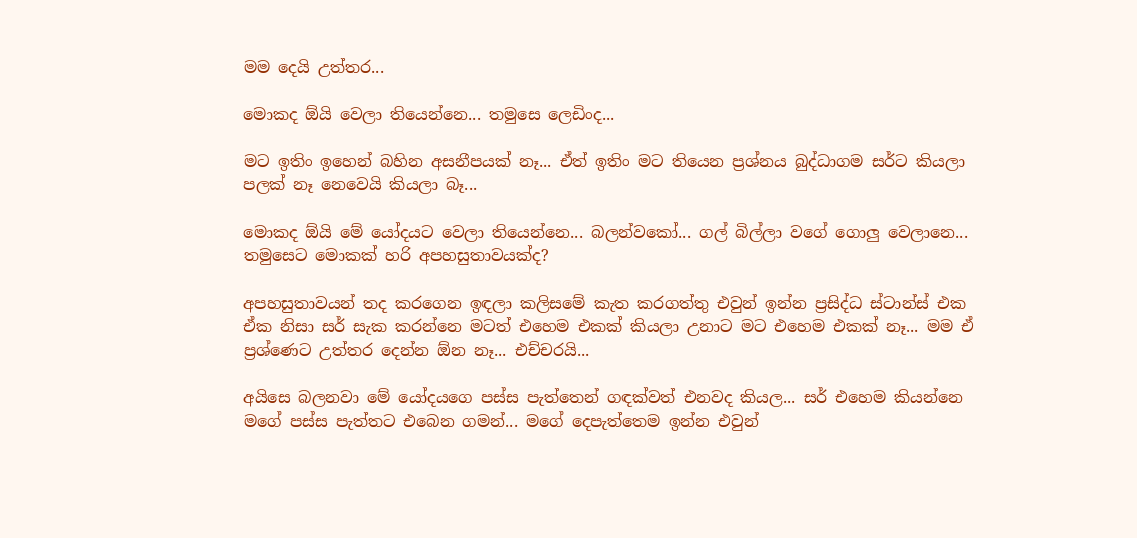මම දෙයි උත්තර...

මොකද ඕයි වෙලා තියෙන්නෙ... තමුසෙ ලෙඩිංද...

මට ඉතිං ඉහෙන් බහින අසනීපයක් නෑ... ඒත් ඉතිං මට තියෙන ප්‍රශ්නය බුද්ධාගම සර්ට කියලා පලක් නෑ නෙවෙයි කියලා බෑ...

මොකද ඕයි මේ යෝදයට වෙලා තියෙන්නෙ... බලන්වකෝ... ගල් බිල්ලා වගේ ගොලු වෙලානෙ... තමුසෙට මොකක් හරි අපහසුතාවයක්ද?

අපහසුතාවයන් තද කරගෙන ඉඳලා කලිසමේ කැත කරගත්තු එවුන් ඉන්න ප්‍රසිද්ධ ස්ටාන්ස් එක ඒක නිසා සර් සැක කරන්නෙ මටත් එහෙම එකක් කියලා උනාට මට එහෙම එකක් නෑ... මම ඒ ප්‍රශ්ණෙට උත්තර දෙන්න ඕන නෑ... එච්චරයි...

අයිසෙ බලනවා මේ යෝදයගෙ පස්ස පැත්තෙන් ගඳක්වත් එනවද කියල... සර් එහෙම කියන්නෙ මගේ පස්ස පැත්තට එබෙන ගමන්... මගේ දෙපැත්තෙම ඉන්න එවුන්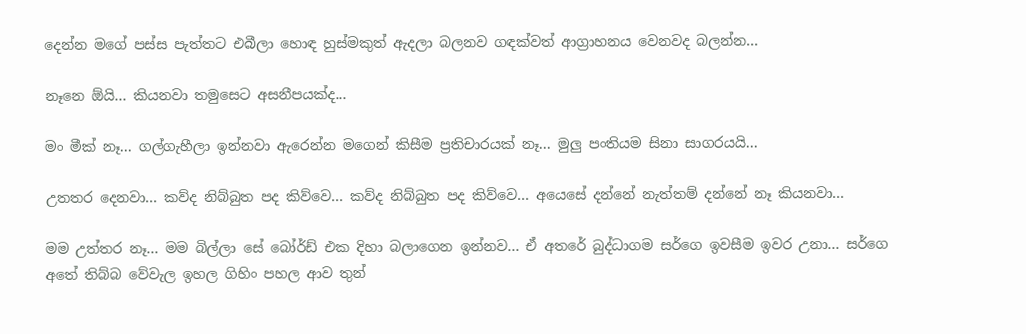දෙන්න මගේ පස්ස පැත්තට එබීලා හොඳ හුස්මකුත් ඇදලා බලනව ගඳක්වත් ආග්‍රාහනය වෙනවද බලන්න...

නෑනෙ ඕයි... කියනවා තමුසෙට අසනීපයක්ද...

මං මීක් නෑ... ගල්ගැහීලා ඉන්නවා ඇරෙන්න මගෙන් කිසීම ප්‍රතිචාරයක් නෑ... මුලු පංතියම සිනා සාගරයයි...

උතතර දෙනවා... කව්ද නිබ්බුත පද කිව්වෙ... කව්ද නිබ්බුත පද කිව්වෙ... අයෙසේ දන්නේ නැත්තම් දන්නේ නෑ කියනවා...

මම උත්තර නෑ... මම බිල්ලා සේ බෝර්ඩ් එක දිහා බලාගෙන ඉන්නව... ඒ අතරේ බුද්ධාගම සර්ගෙ ඉවසීම ඉවර උනා... සර්ගෙ අතේ තිබ්බ වේවැල ඉහල ගිහිං පහල ආව තුන්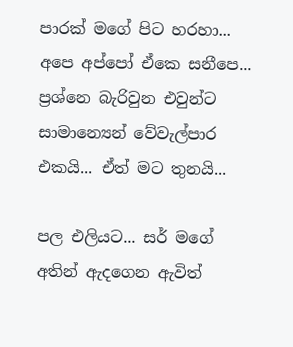පාරක් මගේ පිට හරහා... අපෙ අප්පෝ ඒකෙ සනීපෙ... ප්‍රශ්නෙ බැරිවුන එවුන්ට සාමාන්‍යෙන් වේවැල්පාර එකයි... ඒත් මට තුනයි...

පල එලියට... සර් මගේ අතින් ඇදගෙන ඇවිත්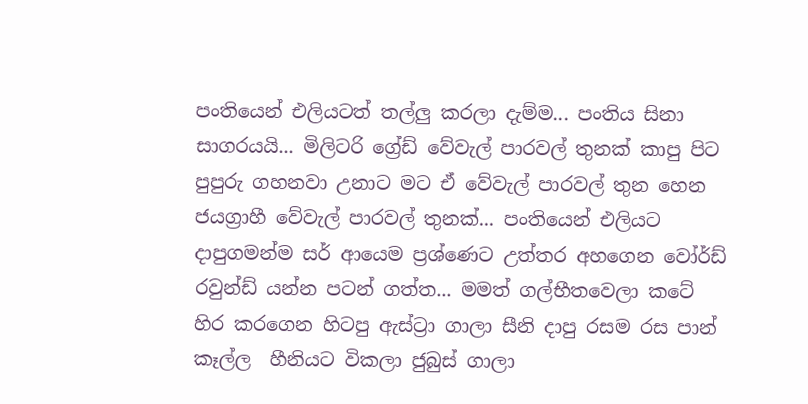පංතියෙන් එලියටත් තල්ලු කරලා දැම්ම... පංතිය සිනා සාගරයයි... මිලිටරි ග්‍රේඩ් වේවැල් පාරවල් තුනක් කාපු පිට පුපුරු ගහනවා උනාට මට ඒ වේවැල් පාරවල් තුන හෙන ජයග්‍රාහී වේවැල් පාරවල් තුනක්... පංතියෙන් එලියට දාපුගමන්ම සර් ආයෙම ප්‍රශ්ණෙට උත්තර අහගෙන වෝර්ඩ් රවුන්ඩ් යන්න පටන් ගත්ත... මමත් ගල්භීතවෙලා කටේ හිර කරගෙන හිටපු ඇස්ට්‍රා ගාලා සීනි දාපු රසම රස පාන් කෑල්ල  හීනියට විකලා ජුබුස් ගාලා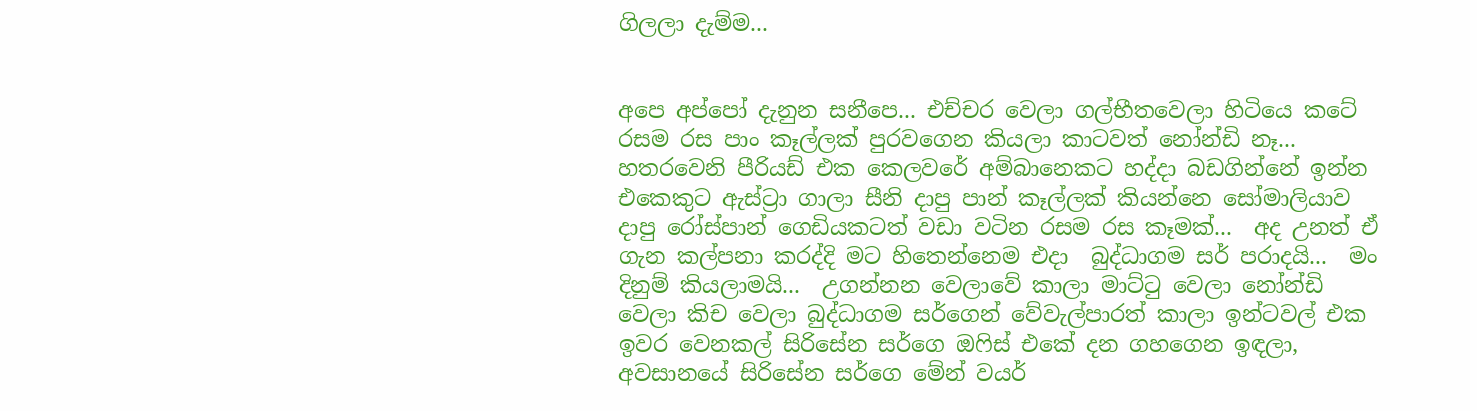ගිලලා දැම්ම...


අපෙ අප්පෝ දැනුන සනීපෙ... එච්චර වෙලා ගල්භීතවෙලා හිටියෙ කටේ රසම රස පාං කෑල්ලක් පුරවගෙන කියලා කාටවත් නෝන්ඩි නෑ... හතරවෙනි පීරියඩ් එක කෙලවරේ අම්බානෙකට හද්දා බඩගින්නේ ඉන්න එකෙකුට ඇස්ට්‍රා ගාලා සීනි දාපු පාන් කෑල්ලක් කියන්නෙ සෝමාලියාව දාපු රෝස්පාන් ගෙඩියකටත් වඩා වටින රසම රස කෑමක්...  අද උනත් ඒ ගැන කල්පනා කරද්දි මට හිතෙන්නෙම එදා  බුද්ධාගම සර් පරාදයි...  මං දිනුම් කියලාමයි...  උගන්නන වෙලාවේ කාලා මාට්ටු වෙලා නෝන්ඩි වෙලා කිච වෙලා බුද්ධාගම සර්ගෙන් වේවැල්පාරත් කාලා ඉන්ටවල් එක ඉවර වෙනකල් සිරිසේන සර්ගෙ ඔෆිස් එකේ දන ගහගෙන ඉඳලා, අවසානයේ සිරිසේන සර්ගෙ මේන් වයර්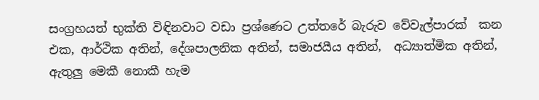සංග්‍රහයත් භුක්ති විඳිනවාට වඩා ප්‍රශ්ණෙට උත්තරේ බැරුව වේවැල්පාරක්  කන එක, ආර්ථික අතින්, දේශපාලනික අතින්, සමාජයීය අතින්,  අධ්‍යාත්මික අතින්, ඇතුලු මෙකී නොකී හැම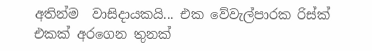අතින්ම  වාසිදායකයි... එක වේවැල්පාරක රිස්ක් එකක් අරගෙන තුනක්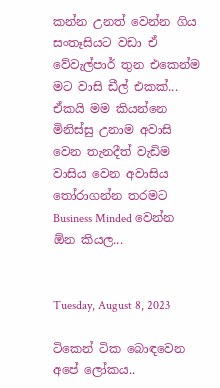කන්න උනත් වෙන්න ගිය සංතෑසියට වඩා ඒ වේවැල්පාර් තුන එකෙන්ම මට වාසි ඩීල් එකක්... ඒකයි මම කියන්නෙ මිනිස්සු උනාම අවාසි වෙන තැනදීත් වැඩිම වාසිය වෙන අවාසිය තෝරාගන්න තරමට Business Minded වෙන්න ඕන කියල...


Tuesday, August 8, 2023

ටිකෙන් ටික බොඳවෙන අපේ ලෝකය..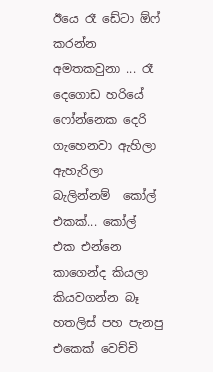ඊයෙ රෑ ඩේටා ඕෆ් කරන්න අමතකවුනා ... රෑ දෙගොඩ හරියේ ෆෝන්නෙක දෙරි ගැහෙනවා ඇහිලා ඇහැරිලා බැලින්නම්  කෝල් එකක්... කෝල් එක එන්නෙ කාගෙන්ද කියලා කියවගන්න බෑ හතලිස් පහ පැනපු එකෙක් වෙච්චි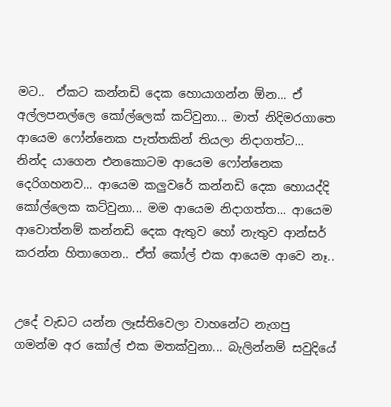මට..  ඒකට කන්නඩි දෙක හොයාගන්න ඕන... ඒ අල්ලපනල්ලෙ කෝල්ලෙක් කට්වුනා... මාත් නිදිමරගාතෙ ආයෙම ෆෝන්නෙක පැත්තකින් තියලා නිදාගත්ට... නින්ද යාගෙන එනකොටම ආයෙම ෆෝන්නෙක දෙරිගහනව... ආයෙම කලුවරේ කන්නඩි දෙක හොයද්දි කෝල්ලෙක කට්වුනා... මම ආයෙම නිදාගත්ත... ආයෙම ආවොත්නම් කන්නඩි දෙක ඇතුව හෝ නැතුව ආන්සර් කරන්න හිතාගෙන.. ඒත් කෝල් එක ආයෙම ආවෙ නෑ..


උදේ වැඩට යන්න ලෑස්තිවෙලා වාහනේට නැගපු ගමන්ම අර කෝල් එක මතක්වුනා... බැලින්නම් සවුදියේ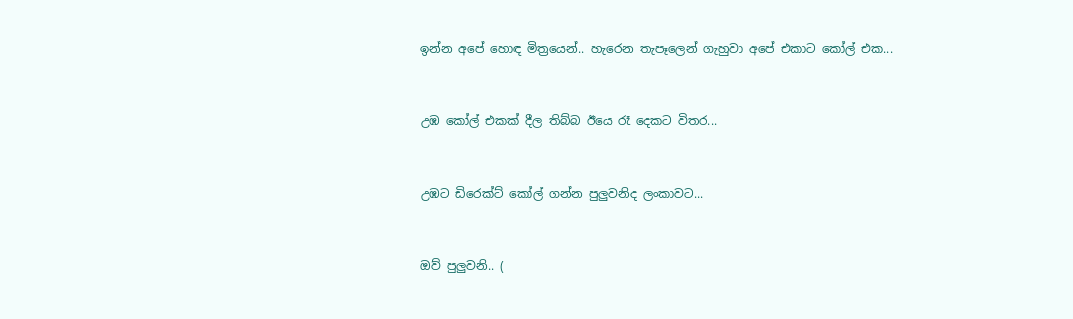ඉන්න අපේ හොඳ මිත්‍රයෙන්.. හැරෙන තැපෑලෙන් ගැහුවා අපේ එකාට කෝල් එක...


උඹ කෝල් එකක් දීල තිබ්බ ඊයෙ රෑ දෙකට විතර...


උඹට ඩිරෙක්ට් කෝල් ගන්න පුලුවනිද ලංකාවට...


ඔව් පුලුවනි.. (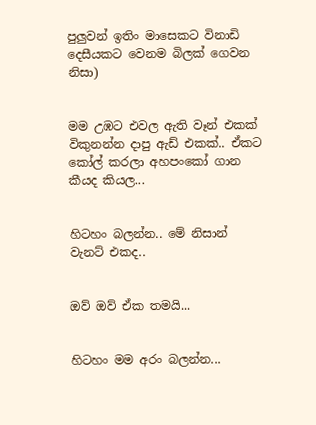පුලුවන් ඉතිං මාසෙකට විනාඩි දෙසීයකට වෙනම බිලක් ගෙවන නිසා)


මම උඹට එවල ඇති වෑන් එකක් විකුනන්න දාපු ඇඩ් එකක්.. ඒකට කෝල් කරලා අහපංකෝ ගාන කීයද කියල...


හිටහං බලන්න.. මේ නිසාන් වැනට් එකද..


ඔව් ඔව් ඒක තමයි...


හිටහං මම අරං බලන්න...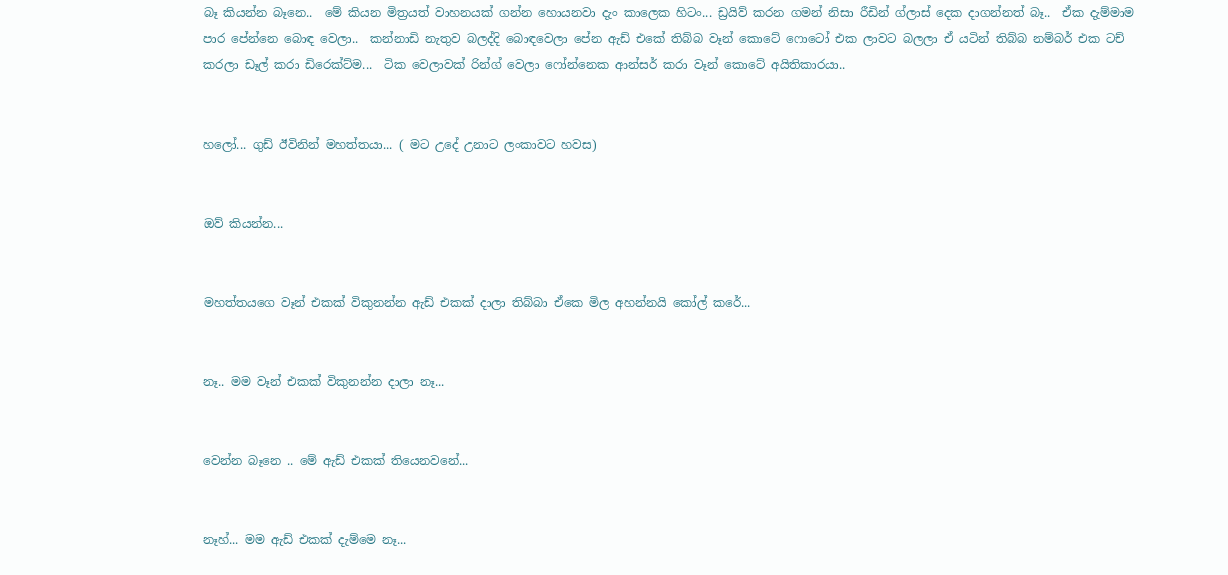බෑ කියන්න බෑනෙ..  මේ කියන මිත්‍රයත් වාහනයක් ගන්න හොයනවා දැං කාලෙක හිටං... ඩ්‍රයිව් කරන ගමන් නිසා රීඩින් ග්ලාස් දෙක දාගන්නත් බෑ..  ඒක දැම්මාම පාර පේන්නෙ බොඳ වෙලා..  කන්නාඩි නැතුව බලද්දි බොඳවෙලා පේන ඇඩ් එකේ තිබ්බ වෑන් කොටේ ෆොටෝ එක ලාවට බලලා ඒ යටින් තිබ්බ නම්බර් එක ටච් කරලා ඩෑල් කරා ඩිරෙක්ට්ම...  ටික වෙලාවක් රින්ග් වෙලා ෆෝන්නෙක ආන්සර් කරා වෑන් කොටේ අයිතිකාරයා..


හලෝ... ගුඩ් ඊවිනින් මහත්තයා... ( මට උදේ උනාට ලංකාවට හවස)


ඔව් කියන්න...


මහත්තයගෙ වෑන් එකක් විකුනන්න ඇඩ් එකක් දාලා තිබ්බා ඒකෙ මිල අහන්නයි කෝල් කරේ...


නෑ.. මම වෑන් එකක් විකුනන්න දාලා නෑ...


වෙන්න බෑනෙ .. මේ ඇඩ් එකක් තියෙනවනේ...


නෑහ්... මම ඇඩ් එකක් දැම්මෙ නෑ...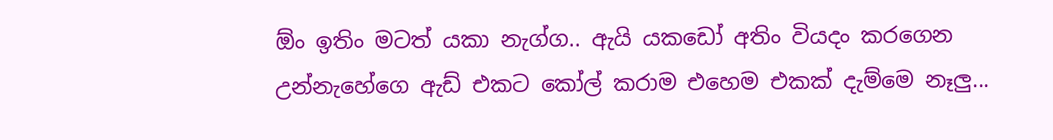ඕං ඉතිං මටත් යකා නැග්ග.. ඇයි යකඩෝ අතිං වියදං කරගෙන උන්නැහේගෙ ඇඩ් එකට කෝල් කරාම එහෙම එකක් දැම්මෙ නෑලු...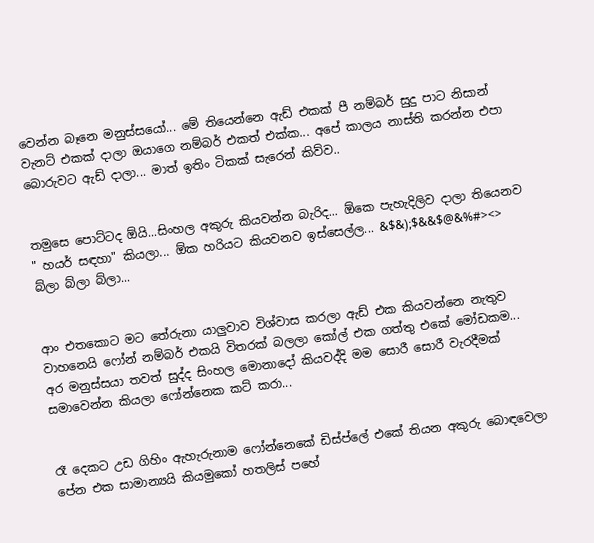වෙන්න බෑනෙ මනුස්සයෝ... මේ තියෙන්නෙ ඇඩ් එකක් පී නම්බර් සුදු පාට නිසාන් වැනට් එකක් දාලා ඔයාගෙ නම්බර් එකත් එක්ක... අපේ කාලය නාස්ති කරන්න එපා බොරුවට ඇඩ් දාලා... මාත් ඉතිං ටිකක් සැරෙන් කිව්ව..


තමුසෙ පොට්ටද ඕයි...සිංහල අකුරු කියවන්න බැරිද... ඕකෙ පැහැදිලිව දාලා තියෙනව " හයර් සඳහා" කියලා... ඕක හරියට කියවනව ඉස්සෙල්ල... &$&);$&&$@&%#><> බ්ලා බ්ලා බ්ලා...


ආං එතකොට මට තේරුනා යාලුවාව විශ්වාස කරලා ඇඩ් එක කියවන්නෙ නැතුව වාහනෙයි ෆෝන් නම්බර් එකයි විතරක් බලලා කෝල් එක ගත්තු එකේ මෝඩකම... අර මනුස්සයා තවත් සුද්ද සිංහල මොනාදෝ කියවද්දි මම සොරී සොරී වැරදීමක් සමාවෙන්න කියලා ෆෝන්නෙක කට් කරා...


රෑ දෙකට උඩ ගිහිං ඇහැරුනාම ෆෝන්නෙකේ ඩිස්ප්ලේ එකේ තියන අකුරු බොඳවෙලා පේන එක සාමාන්‍යයි කියමුකෝ හතලිස් පහේ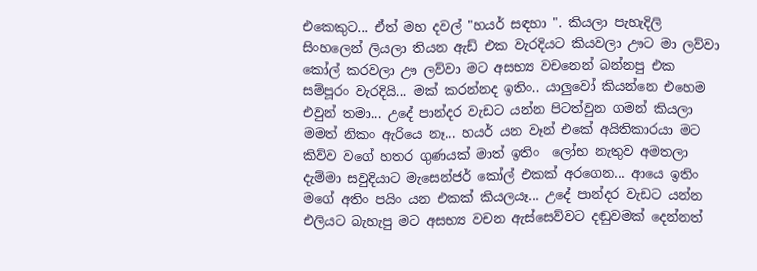එකෙකුට... ඒත් මහ දවල් "හයර් සඳහා ". කියලා පැහැදිලි සිංහලෙන් ලියලා තියන ඇඩ් එක වැරදියට කියවලා ඌට මා ලව්වා කෝල් කරවලා ඌ ලව්වා මට අසභ්‍ය වචනෙන් බන්නපු එක සම්පූරං වැරදියි... මක් කරන්නද ඉතිං.. යාලුවෝ කියන්නෙ එහෙම එවුන් තමා... උදේ පාන්දර වැඩට යන්න පිටත්වුන ගමන් කියලා මමත් නිකං ඇරියෙ නෑ... හයර් යන වෑන් එකේ අයිතිකාරයා මට කිව්ව වගේ හතර ගුණයක් මාත් ඉතිං  ලෝභ නැතුව අමතලා දැම්මා සවුදියාට මැසෙන්ජර් කෝල් එකක් අරගෙන... ආයෙ ඉතිං මගේ අතිං පයිං යන එකක් කියලයෑ... උදේ පාන්දර වැඩට යන්න එලියට බැහැපු මට අසභ්‍ය වචන ඇස්සෙව්වට දඬුවමක් දෙන්නත්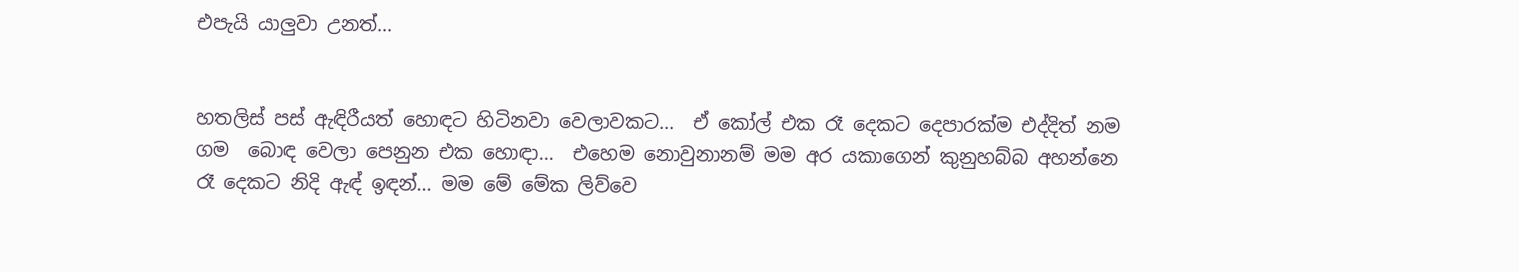එපැයි යාලුවා උනත්...


හතලිස් පස් ඇඳිරීයත් හොඳට හිටිනවා වෙලාවකට...  ඒ කෝල් එක රෑ දෙකට දෙපාරක්ම එද්දිත් නම ගම  බොඳ වෙලා පෙනුන එක හොඳා...  එහෙම නොවුනානම් මම අර යකාගෙන් කුනුහබ්බ අහන්නෙ රෑ දෙකට නිදි ඇඳ් ඉඳන්... මම මේ මේක ලිව්වෙ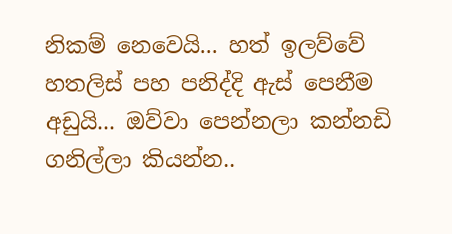නිකම් නෙවෙයි... හත් ඉලව්වේ හතලිස් පහ පනිද්දි ඇස් පෙනීම අඩුයි... ඔව්වා පෙන්නලා කන්නඩි ගනිල්ලා කියන්න..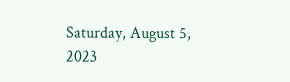Saturday, August 5, 2023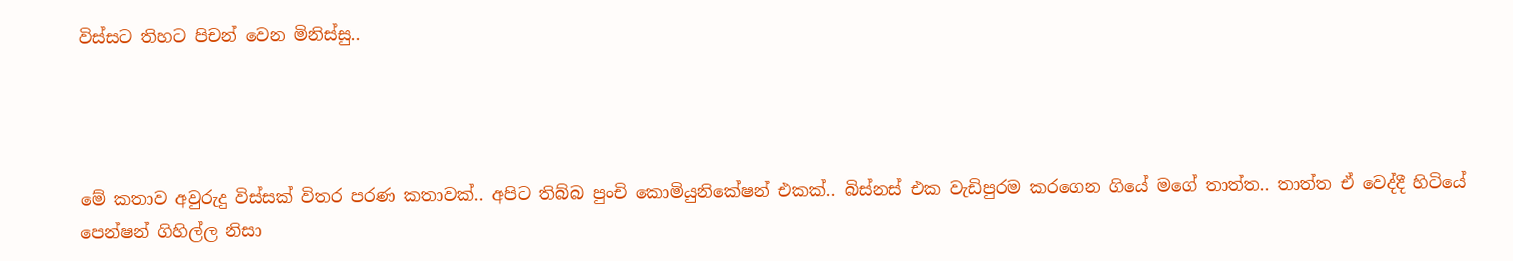විස්සට තිහට පිචන් වෙන මිනිස්සු..




මේ කතාව අවුරුදු විස්සක් විතර පරණ කතාවක්.. අපිට තිබ්බ පුංචි කොමියුනිකේෂන් එකක්.. බිස්නස් එක වැඩිපුරම කරගෙන ගියේ මගේ තාත්ත.. තාත්ත ඒ වෙද්දී හිටියේ පෙන්ෂන් ගිහිල්ල නිසා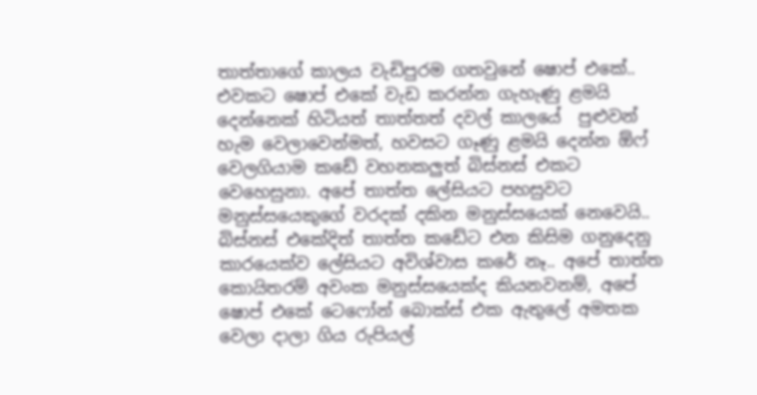තාත්තාගේ කාලය වැඩිපුරම ගතවුනේ ෂොප් එකේ.. එවකට ෂොප් එකේ වැඩ කරන්න ගැහැණු ළමයි දෙන්නෙක් හිටියත් තාත්තත් දවල් කාලයේ  පුළුවන් හැම වෙලාවෙන්මත්, හවසට ගෑණු ළමයි දෙන්න ඕෆ් වෙලගියාම කඩේ වහනකලුත් බිස්නස් එකට වෙහෙසුනා. අපේ තාත්ත ලේසියට පහසුවට මනුස්සයෙකුගේ වරදක් දකින මනුස්සයෙක් නෙවෙයි.. බිස්නස් එකේදිත් තාත්ත කඩේට එන කිසිම ගනුදෙනු කාරයෙක්ව ලේසියට අවිශ්වාස කරේ නෑ.. අපේ තාත්ත කොයිතරම් අවංක මනුස්සයෙක්ද කියනවනම්, අපේ ෂොප් එකේ ටෙෆෝන් බොක්ස් එක ඇතුලේ අමතක වෙලා දාලා ගිය රුපියල්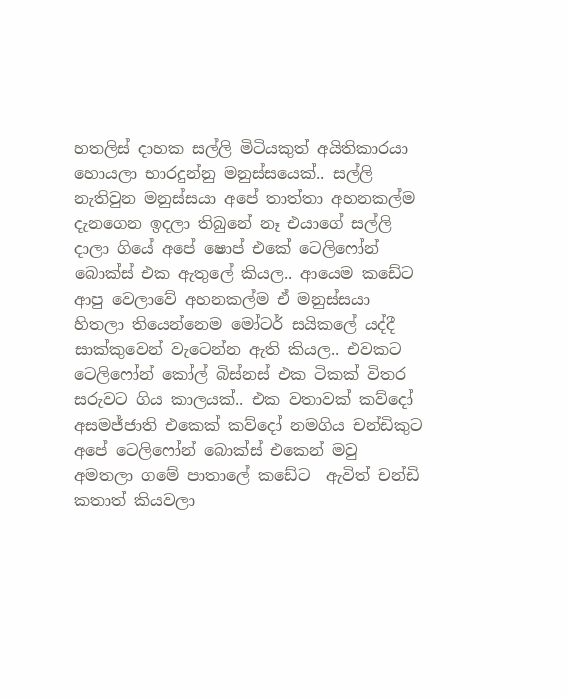හතලිස් දාහක සල්ලි මිටියකුත් අයිතිකාරයා හොයලා භාරදුන්නු මනුස්සයෙක්.. සල්ලි නැතිවුන මනුස්සයා අපේ තාත්තා අහනකල්ම දැනගෙන ඉදලා තිබුනේ නෑ එයාගේ සල්ලි දාලා ගියේ අපේ ෂොප් එකේ ටෙලිෆෝන් බොක්ස් එක ඇතුලේ කියල.. ආයෙම කඩේට ආපු වෙලාවේ අහනකල්ම ඒ මනුස්සයා හිතලා තියෙන්නෙම මෝටර් සයිකලේ යද්දී සාක්කුවෙන් වැටෙන්න ඇති කියල.. එවකට ටෙලිෆෝන් කෝල් බිස්නස් එක ටිකක් විතර සරුවට ගිය කාලයක්.. එක වතාවක් කව්දෝ අසමජ්ජාති එකෙක් කව්දෝ නමගිය චන්ඩිකුට අපේ ටෙලිෆෝන් බොක්ස් එකෙන් මවු අමතලා ගමේ පාතාලේ කඩේට  ඇවිත් චන්ඩි කතාත් කියවලා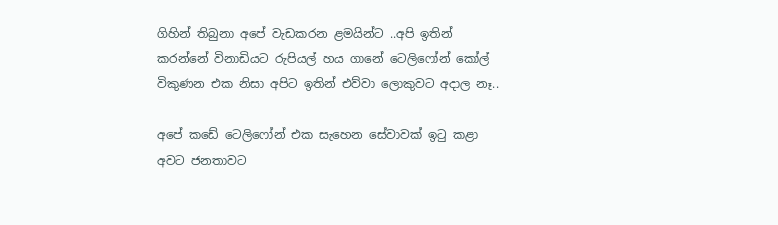ගිහින් තිබුනා අපේ වැඩකරන ළමයින්ට ..අපි ඉතින් කරන්නේ විනාඩියට රුපියල් හය ගානේ ටෙලිෆෝන් කෝල් විකුණන එක නිසා අපිට ඉතින් එව්වා ලොකුවට අදාල නෑ..

අපේ කඩේ ටෙලිෆෝන් එක සැහෙන සේවාවක් ඉටු කළා අවට ජනතාවට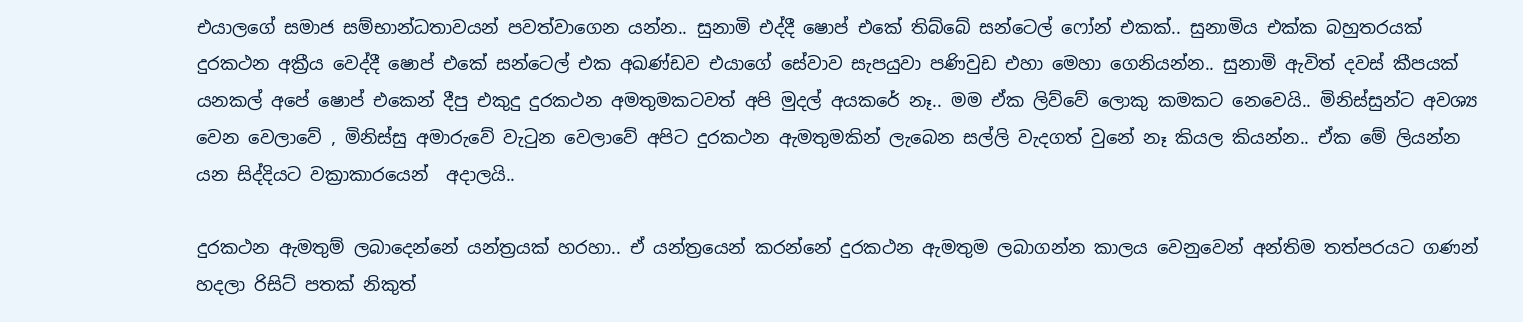එයාලගේ සමාජ සම්භාන්ධතාවයන් පවත්වාගෙන යන්න.. සුනාමි එද්දී ෂොප් එකේ තිබ්බේ සන්ටෙල් ෆෝන් එකක්.. සුනාමිය එක්ක බහුතරයක් දුරකථන අක්‍රීය වෙද්දී ෂොප් එකේ සන්ටෙල් එක අඛණ්ඩව එයාගේ සේවාව සැපයුවා පණිවුඩ එහා මෙහා ගෙනියන්න.. සුනාමි ඇවිත් දවස් කීපයක් යනකල් අපේ ෂොප් එකෙන් දීපු එකුදු දුරකථන අමතුමකටවත් අපි මුදල් අයකරේ නෑ.. මම ඒක ලිව්වේ ලොකු කමකට නෙවෙයි.. මිනිස්සුන්ට අවශ්‍ය වෙන වෙලාවේ , මිනිස්සු අමාරුවේ වැටුන වෙලාවේ අපිට දුරකථන ඇමතුමකින් ලැබෙන සල්ලි වැදගත් වුනේ නෑ කියල කියන්න.. ඒක මේ ලියන්න යන සිද්දියට වක්‍රාකාරයෙන්  අදාලයි..

දුරකථන ඇමතුම් ලබාදෙන්නේ යන්ත්‍රයක් හරහා.. ඒ යන්ත්‍රයෙන් කරන්නේ දුරකථන ඇමතුම ලබාගන්න කාලය වෙනුවෙන් අන්තිම තත්පරයට ගණන් හදලා රිසිට් පතක් නිකුත්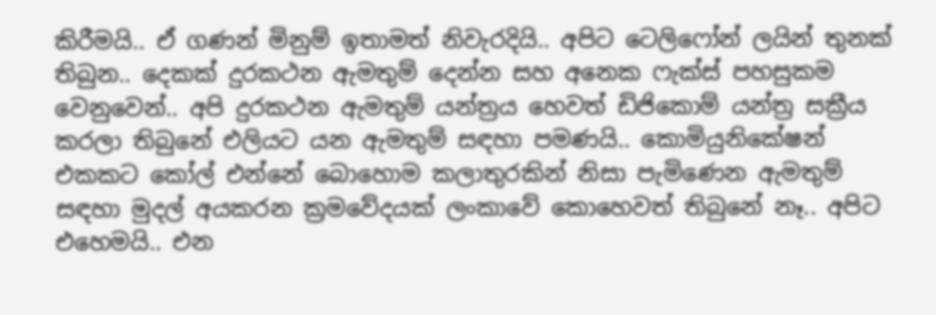කිරීමයි.. ඒ ගණන් මිනුම් ඉතාමත් නිවැරදියි.. අපිට ටෙලිෆෝන් ලයින් තුනක් තිබුන.. දෙකක් දුරකථන ඇමතුම් දෙන්න සහ අනෙක ෆැක්ස් පහසුකම වෙනුවෙන්.. අපි දුරකථන ඇමතුම් යන්ත්‍රය හෙවත් ඩිජිකොම් යන්ත්‍ර සක්‍රීය කරලා තිබුනේ එලියට යන ඇමතුම් සඳහා පමණයි.. කොමියුනිකේෂන් එකකට කෝල් එන්නේ බොහොම කලාතුරකින් නිසා පැමිණෙන ඇමතුම් සඳහා මුදල් අයකරන ක්‍රමවේදයක් ලංකාවේ කොහෙවත් තිබුනේ නෑ.. අපිට එහෙමයි.. එන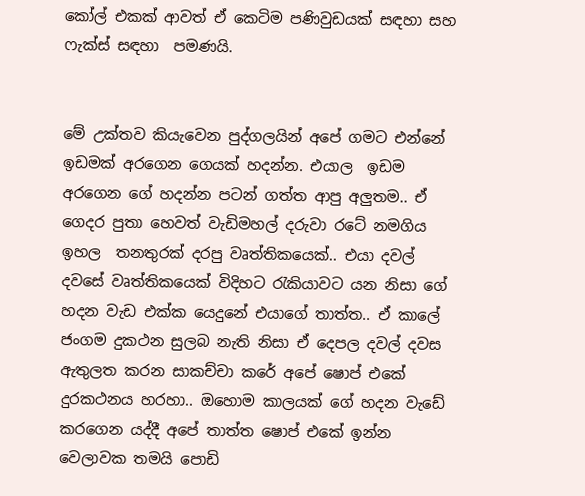කෝල් එකක් ආවත් ඒ කෙටිම පණිවුඩයක් සඳහා සහ ෆැක්ස් සඳහා  පමණයි.


මේ උක්තව කියැවෙන පුද්ගලයින් අපේ ගමට එන්නේ ඉඩමක් අරගෙන ගෙයක් හදන්න. එයාල  ඉඩම අරගෙන ගේ හදන්න පටන් ගත්ත ආපු අලුතම.. ඒ ගෙදර පුතා හෙවත් වැඩිමහල් දරුවා රටේ නමගිය ඉහල  තනතුරක් දරපු වෘත්තිකයෙක්.. එයා දවල් දවසේ වෘත්තිකයෙක් විදිහට රැකියාවට යන නිසා ගේ හදන වැඩ එක්ක යෙදුනේ එයාගේ තාත්ත.. ඒ කාලේ ජංගම දුකථන සුලබ නැති නිසා ඒ දෙපල දවල් දවස ඇතුලත කරන සාකච්චා කරේ අපේ ෂොප් එකේ දුරකථනය හරහා.. ඔහොම කාලයක් ගේ හදන වැඩේ කරගෙන යද්දී අපේ තාත්ත ෂොප් එකේ ඉන්න වෙලාවක තමයි පොඩි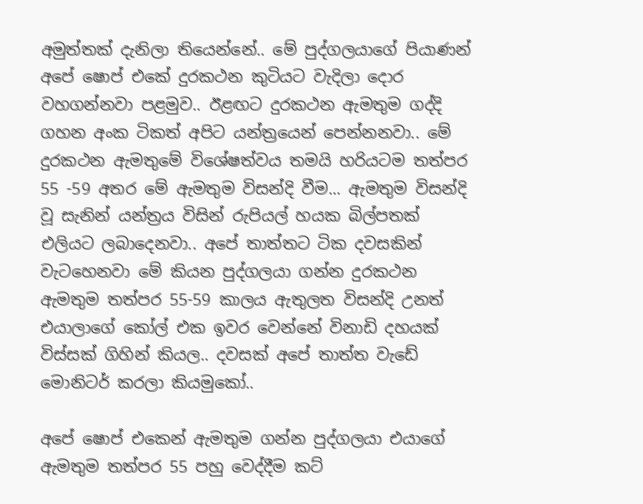අමුත්තක් දැනිලා තියෙන්නේ.. මේ පුද්ගලයාගේ පියාණන් අපේ ෂොප් එකේ දුරකථන කුටියට වැදිලා දොර වහගන්නවා පළමුව.. ඊළඟට දුරකථන ඇමතුම ගද්දි ගහන අංක ටිකත් අපිට යන්ත්‍රයෙන් පෙන්නනවා.. මේ දුරකථන ඇමතුමේ විශේෂත්වය තමයි හරියටම තත්පර 55 -59 අතර මේ ඇමතුම විසන්දි වීම... ඇමතුම විසන්දි වූ සැනින් යන්ත්‍රය විසින් රුපියල් හයක බිල්පතක් එලියට ලබාදෙනවා.. අපේ තාත්තට ටික දවසකින් වැටහෙනවා මේ කියන පුද්ගලයා ගන්න දුරකථන ඇමතුම තත්පර 55-59 කාලය ඇතුලත විසන්දි උනත් එයාලාගේ කෝල් එක ඉවර වෙන්නේ විනාඩි දහයක් විස්සක් ගිහින් කියල.. දවසක් අපේ තාත්ත වැඩේ මොනිටර් කරලා කියමුකෝ..

අපේ ෂොප් එකෙන් ඇමතුම ගන්න පුද්ගලයා එයාගේ ඇමතුම තත්පර 55 පහු වෙද්දීම කට්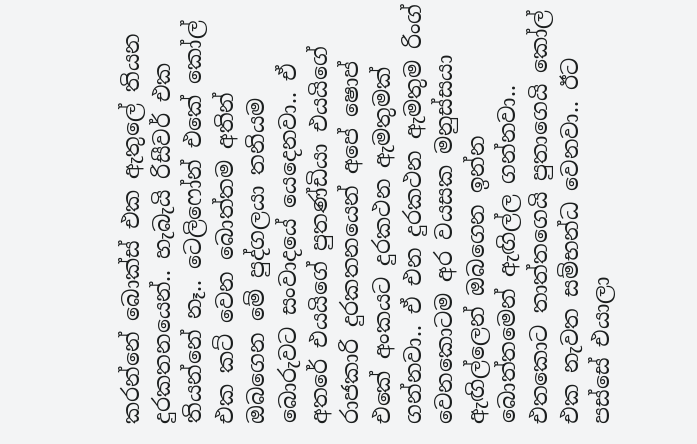කරන්නේ බොක්ස් එක ඇතුලේ තියන දුරකතනයෙන්.. හැබැයි රිසීවර් එක තියන්නේ නෑ.. ටෙලිෆෝන් එකේ කෝල් එක කට් වෙන බොත්තම අතින් ඔබගෙන මේ පුද්ගලයා තනියම බොරුවට සංවාදයේ යෙදෙනවා.. ඒ අතරේ එයයිගේ පුතණ්ඩියා එයයිගේ රාජකාරි දුරකතනයෙන් අපේ ෂොප් එකේ අංකයට දුරකථන ඇමතුමක් ගන්නවා.. ඒ එන දුරකථන ඇමතුම රිංග් වෙනකොටම අර වයසක මනුස්සයා ඇඟිල්ලෙන් ඔබගෙන ඉන්න බොත්තමෙන් ඇඟිල්ල ගන්නවා.. එතකොට තාත්තගෙයි පුතාගෙයි කෝල් එක නැවත සම්භන්ධ වෙනවා.. ඊට පස්සේ එයාලා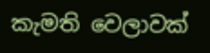කැමති වෙලාවක්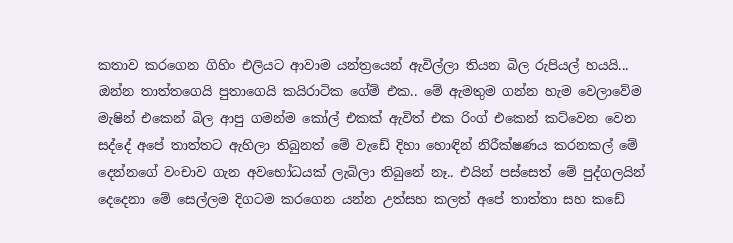කතාව කරගෙන ගිහිං එලියට ආවාම යන්ත්‍රයෙන් ඇවිල්ලා තියන බිල රුපියල් හයයි... ඔන්න තාත්තගෙයි පුතාගෙයි කයිරාටික ගේම් එක.. මේ ඇමතුම ගන්න හැම වෙලාවේම මැෂින් එකෙන් බිල ආපු ගමන්ම කෝල් එකක් ඇවිත් එක රිංග් එකෙන් කට්වෙන වෙන සද්දේ අපේ තාත්තට ඇහිලා තිබුනත් මේ වැඩේ දිහා හොඳින් නිරීක්ෂණය කරනකල් මේ දෙන්නගේ වංචාව ගැන අවභෝධයක් ලැබිලා තිබුනේ නෑ.. එයින් පස්සෙත් මේ පුද්ගලයින් දෙදෙනා මේ සෙල්ලම දිගටම කරගෙන යන්න උත්සහ කලත් අපේ තාත්තා සහ කඩේ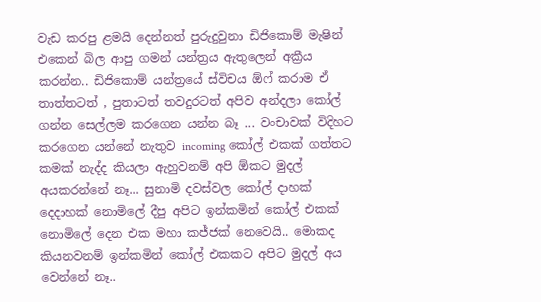වැඩ කරපු ළමයි දෙන්නත් පුරුදුවුනා ඩිජිකොම් මැෂින් එකෙන් බිල ආපු ගමන් යන්ත්‍රය ඇතුලෙන් අක්‍රීය කරන්න.. ඩිජිකොම් යන්ත්‍රයේ ස්විචය ඕෆ් කරාම ඒ තාත්තටත් , පුතාටත් තවදුරටත් අපිව අන්දලා කෝල් ගන්න සෙල්ලම කරගෙන යන්න බෑ ... වංචාවක් විදිහට කරගෙන යන්නේ නැතුව incoming කෝල් එකක් ගත්තට කමක් නැද්ද කියලා ඇහුවනම් අපි ඕකට මුදල් අයකරන්නේ නෑ... සුනාමි දවස්වල කෝල් දාහක් දෙදාහක් නොමිලේ දීපු අපිට ඉන්කමින් කෝල් එකක් නොමිලේ දෙන එක මහා කජ්ජක් නෙවෙයි.. මොකද කියනවනම් ඉන්කමින් කෝල් එකකට අපිට මුදල් අය වෙන්නේ නෑ..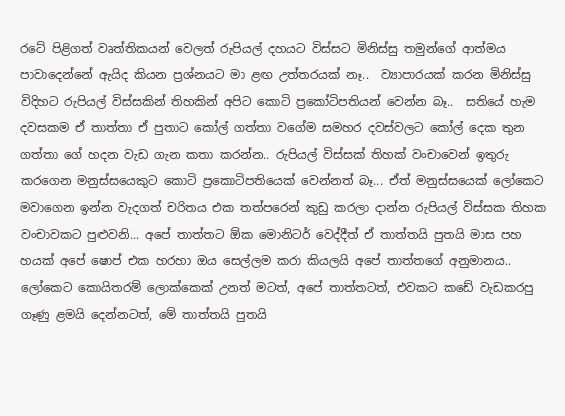රටේ පිළිගත් වෘත්තිකයන් වෙලත් රුපියල් දහයට විස්සට මිනිස්සු තමුන්ගේ ආත්මය පාවාදෙන්නේ ඇයිද කියන ප්‍රශ්නයට මා ළඟ උත්තරයක් නෑ..  ව්‍යාපාරයක් කරන මිනිස්සු විදිහට රුපියල් විස්සකින් තිහකින් අපිට කොටි ප්‍රකෝටිපතියන් වෙන්න බෑ..  සතියේ හැම දවසකම ඒ තාත්තා ඒ පුතාට කෝල් ගත්තා වගේම සමහර දවස්වලට කෝල් දෙක තුන ගත්තා ගේ හදන වැඩ ගැන කතා කරන්න.. රුපියල් විස්සක් තිහක් වංචාවෙන් ඉතුරු කරගෙන මනුස්සයෙකුට කොටි ප්‍රකොටිපතියෙක් වෙන්නත් බෑ... ඒත් මනුස්සයෙක් ලෝකෙට  මවාගෙන ඉන්න වැදගත් චරිතය එක තත්පරෙන් කුඩු කරලා දාන්න රුපියල් විස්සක තිහක වංචාවකට පුළුවනි... අපේ තාත්තට ඕක මොනිටර් වෙද්දීත් ඒ තාත්තයි පුතයි මාස පහ හයක් අපේ ෂොප් එක හරහා ඔය සෙල්ලම කරා කියලයි අපේ තාත්තගේ අනුමානය.. ලෝකෙට කොයිතරම් ලොක්කෙක් උනත් මටත්, අපේ තාත්තටත්, එවකට කඩේ වැඩකරපු ගෑණු ළමයි දෙන්නටත්, මේ තාත්තයි පුතයි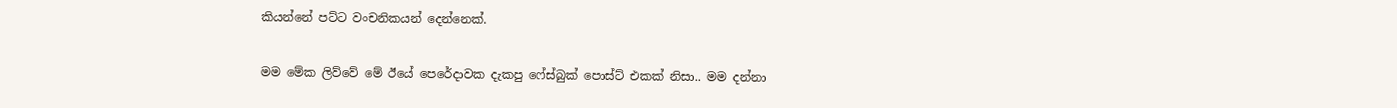කියන්නේ පට්ට වංචනිකයන් දෙන්නෙක්.

මම මේක ලිව්වේ මේ ඊයේ පෙරේදාවක දැකපු ෆේස්බුක් පොස්ට් එකක් නිසා.. මම දන්නා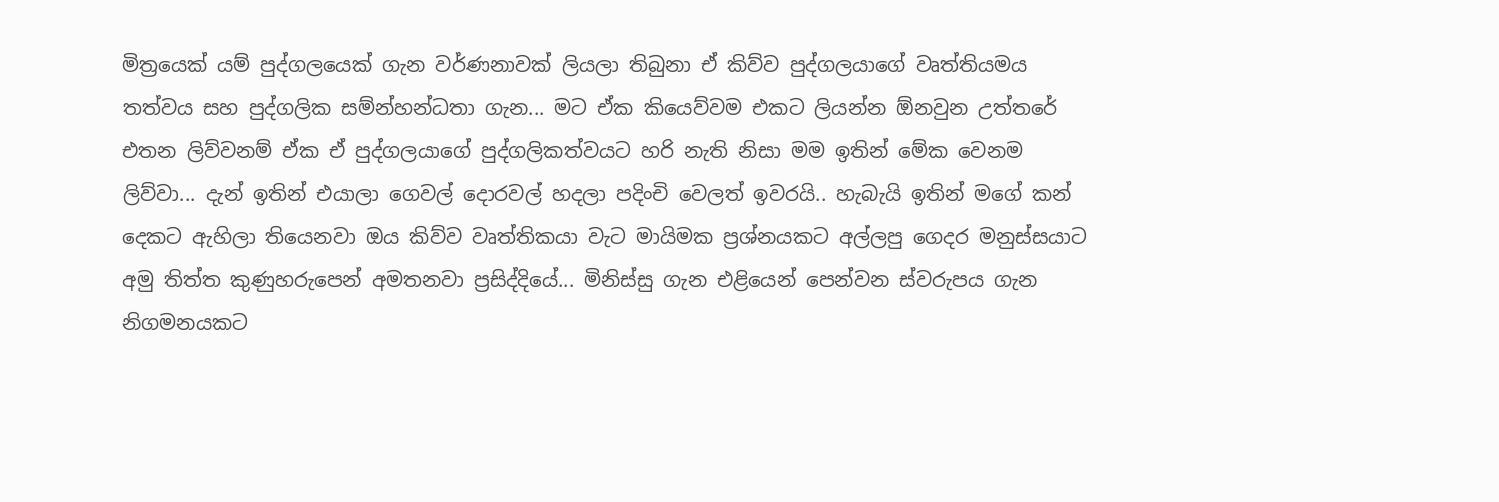මිත්‍රයෙක් යම් පුද්ගලයෙක් ගැන වර්ණනාවක් ලියලා තිබුනා ඒ කිව්ව පුද්ගලයාගේ වෘත්තියමය තත්වය සහ පුද්ගලික සම්න්හන්ධතා ගැන... මට ඒක කියෙව්වම එකට ලියන්න ඕනවුන උත්තරේ එතන ලිව්වනම් ඒක ඒ පුද්ගලයාගේ පුද්ගලිකත්වයට හරි නැති නිසා මම ඉතින් මේක වෙනම ලිව්වා... දැන් ඉතින් එයාලා ගෙවල් දොරවල් හදලා පදිංචි වෙලත් ඉවරයි.. හැබැයි ඉතින් මගේ කන් දෙකට ඇහිලා තියෙනවා ඔය කිව්ව වෘත්තිකයා වැට මායිමක ප්‍රශ්නයකට අල්ලපු ගෙදර මනුස්සයාට අමු තිත්ත කුණුහරුපෙන් අමතනවා ප්‍රසිද්දියේ... මිනිස්සු ගැන එළියෙන් පෙන්වන ස්වරුපය ගැන නිගමනයකට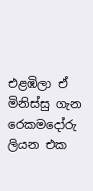එළඹිලා ඒ මිනිස්සු ගැන රෙකමදෝරු ලියන එක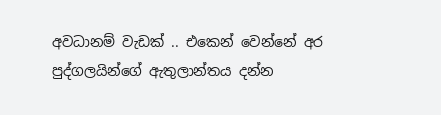අවධානම් වැඩක් .. එකෙන් වෙන්නේ අර පුද්ගලයින්ගේ ඇතුලාන්තය දන්න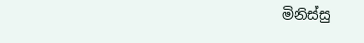මිනිස්සු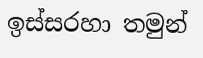ඉස්සරහා තමුන්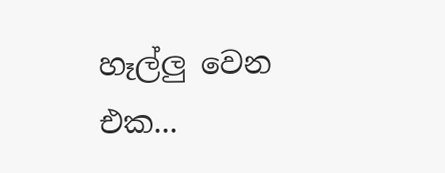හෑල්ලු වෙන එක...